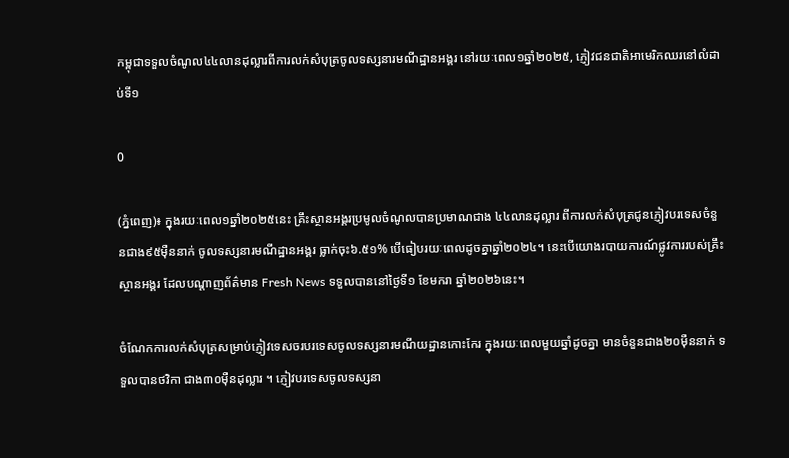កម្ពុជាទទួលចំណូល៤៤លានដុល្លារពីការលក់សំបុត្រចូលទស្សនារមណីដ្ឋានអង្គរ នៅរយៈពេល១ឆ្នាំ២០២៥, ភ្ញៀវជនជាតិអាមេរិកឈរនៅលំដាប់ទី១

0

(ភ្នំពេញ)៖ ក្នុងរយៈពេល១ឆ្នាំ២០២៥នេះ គ្រឹះស្ថានអង្គរប្រមូលចំណូលបានប្រមាណជាង ៤៤លានដុល្លារ ពីការលក់សំបុត្រជូនភ្ញៀវបរទេសចំនួនជាង៩៥ម៉ឺននាក់ ចូលទស្សនារមណីដ្ឋានអង្គរ ធ្លាក់ចុះ៦.៥១% បើធៀបរយៈពេលដូចគ្នាឆ្នាំ២០២៤។ នេះបើយោងរបាយការណ៍ផ្លូវការរបស់គ្រឹះស្ថានអង្គរ ដែលបណ្តាញព័ត៌មាន Fresh News ទទួលបាននៅថ្ងៃទី១ ខែមករា ឆ្នាំ២០២៦នេះ។

ចំណែកការលក់សំបុត្រសម្រាប់ភ្ញៀវទេសចរបរទេសចូលទស្សនារមណីយដ្ឋានកោះកែរ ក្នុងរយៈពេលមួយឆ្នាំដូចគ្នា មានចំនួនជាង២០ម៉ឺននាក់ ទទួលបានថវិកា ជាង៣០ម៉ឺនដុល្លារ ។ ភ្ញៀវបរទេសចូលទស្សនា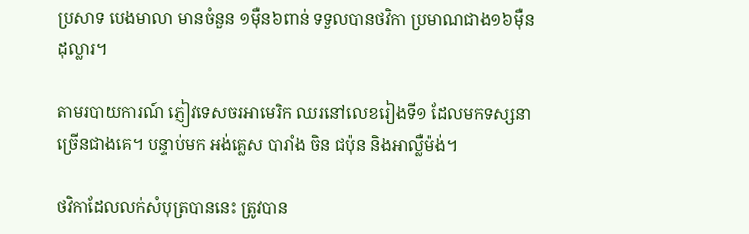ប្រសាទ បេងមាលា មានចំនួន ១ម៉ឺន៦ពាន់ ទទួលបានថវិកា ប្រមាណជាង១៦ម៉ឺនដុល្លារ។

តាមរបាយការណ៍ ភ្ញៀវទេសចរអាមេរិក ឈរនៅលេខរៀងទី១ ដែលមកទស្សនាច្រើនជាងគេ។ បន្ទាប់មក អង់គ្លេស បារាំង ចិន ជប៉ុន និងអាល្លឺម៉ង់។

ថវិកាដែលលក់សំបុត្របាននេះ ត្រូវបាន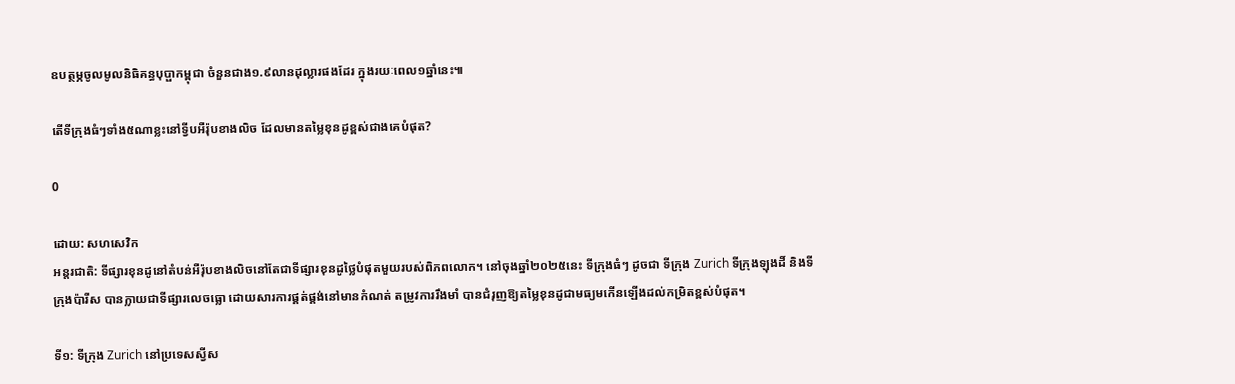ឧបត្ថម្ភចូលមូលនិធិគន្ធបុប្ផាកម្ពុជា ចំនួនជាង១.៩លានដុល្លារផងដែរ ក្នុងរយៈពេល១ឆ្នាំនេះ៕

តើទីក្រុងធំៗទាំង៥ណាខ្លះនៅទ្វីបអឺរ៉ុបខាងលិច ដែលមានតម្លៃខុនដូខ្ពស់ជាងគេបំផុត?

0

ដោយ: សហសេវិក
អន្តរជាតិ: ទីផ្សារខុនដូនៅតំបន់អឺរ៉ុបខាងលិចនៅតែជាទីផ្សារខុនដូថ្លៃបំផុតមួយរបស់ពិភពលោក។ នៅចុងឆ្នាំ២០២៥នេះ ទីក្រុងធំៗ ដូចជា ទីក្រុង Zurich ទីក្រុងឡុងដិ៍ និងទីក្រុងប៉ារីស បានក្លាយជាទីផ្សារលេចធ្លោ ដោយសារការផ្គត់ផ្គង់នៅមានកំណត់ តម្រូវការរឹងមាំ បានជំរុញឱ្យតម្លៃខុនដូជាមធ្យមកើនឡើងដល់កម្រិតខ្ពស់បំផុត។

ទី១: ទីក្រុង Zurich នៅប្រទេសស្វីស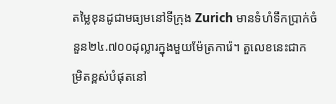តម្លៃខុនដូជាមធ្យមនៅទីក្រុង Zurich មានទំហំទឹកប្រាក់ចំនួន២៤.៧០០ដុល្លារក្នុងមួយម៉ែត្រការ៉េ។ តួលេខនេះជាកម្រិតខ្ពស់បំផុតនៅ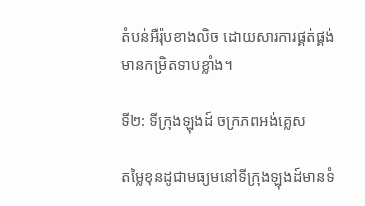តំបន់អឺរ៉ុបខាងលិច ដោយសារការផ្គត់ផ្គង់មានកម្រិតទាបខ្លាំង។

ទី២: ទីក្រុងឡុងដ៍ ចក្រភពអង់គ្លេស

តម្លៃខុនដូជាមធ្យមនៅទីក្រុងឡុងដ៍មានទំ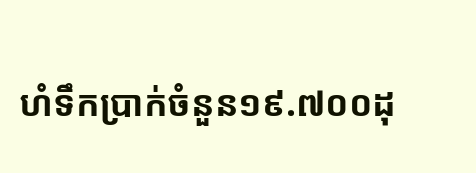ហំទឹកប្រាក់ចំនួន១៩.៧០០ដុ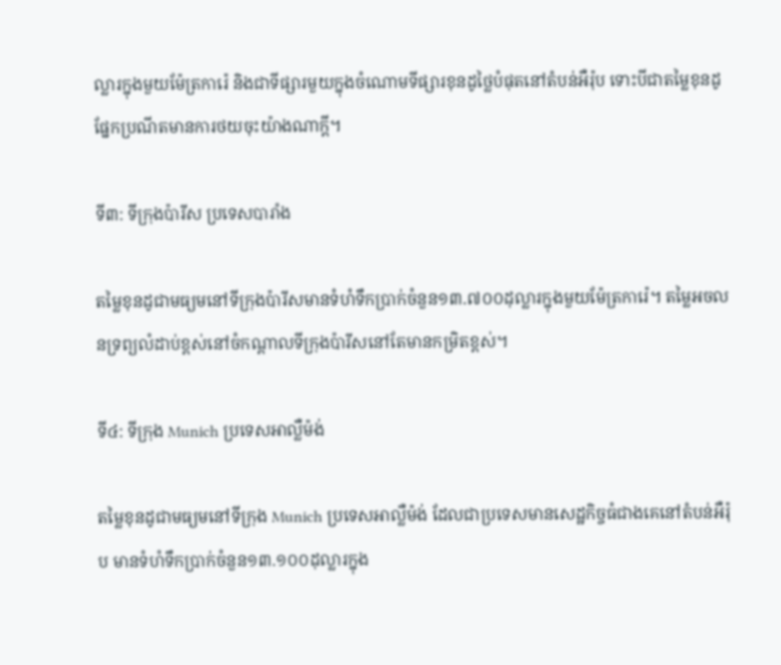ល្លារក្នុងមួយម៉ែត្រការ៉េ និងជាទីផ្សារមួយក្នុងចំណោមទីផ្សារខុនដូថ្លៃបំផុតនៅតំបន់អឺរ៉ុប ទោះបីជាតម្លៃខុនដូផ្នែកប្រណីតមានការថយចុះយ៉ាងណាក្តី។

ទី៣: ទីក្រុងប៉ារីស ប្រទេសបារាំង

តម្លៃខុនដូជាមធ្យមនៅទីក្រុងប៉ារីសមានទំហំទឹកប្រាក់ចំនួន១៣.៧០០ដុល្លារក្នុងមួយម៉ែត្រការ៉េ។ តម្លៃអចលនទ្រព្យលំដាប់ខ្ពស់នៅចំកណ្តាលទីក្រុងប៉ារីសនៅតែមានកម្រិតខ្ពស់។

ទី៤: ទីក្រុង Munich ប្រទេសអាល្លឺម៉ង់

តម្លៃខុនដូជាមធ្យមនៅទីក្រុង Munich ប្រទេសអាល្លឺម៉ង់ ដែលជាប្រទេសមានសេដ្ឋកិច្ចធំជាងគេនៅតំបន់អឺរ៉ុប មានទំហំទឹកប្រាក់ចំនួន១៣.១០០ដុល្លារក្នុង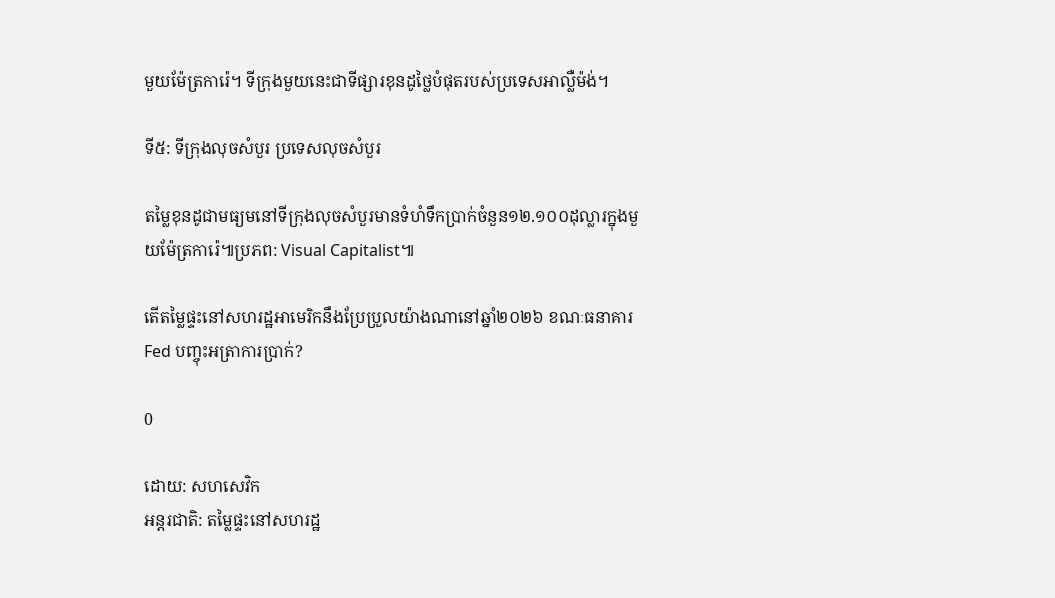មួយម៉ែត្រការ៉េ។ ទីក្រុងមួយនេះជាទីផ្សារខុនដូថ្លៃបំផុតរបស់ប្រទេសអាល្លឺម៉ង់។

ទី៥: ទីក្រុងលុចសំបួរ ប្រទេសលុចសំបួរ

តម្លៃខុនដូជាមធ្យមនៅទីក្រុងលុចសំបួរមានទំហំទឹកប្រាក់ចំនួន១២.១០០ដុល្លារក្នុងមួយម៉ែត្រការ៉េ៕ប្រភព: Visual Capitalist៕

តើតម្លៃផ្ទះនៅសហរដ្ឋអាមេរិកនឹងប្រែប្រួលយ៉ាងណានៅឆ្នាំ២០២៦ ខណៈធនាគារ Fed បញ្ចុះអត្រាការប្រាក់?

0

ដោយ: សហសេវិក
អន្តរជាតិ: តម្លៃផ្ទះនៅសហរដ្ឋ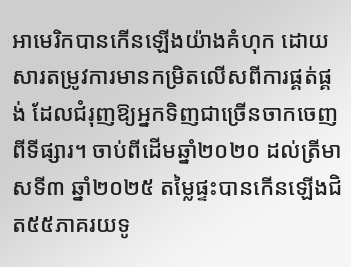អាមេរិកបានកើនឡើងយ៉ាងគំហុក ដោយសារតម្រូវការមានកម្រិតលើសពីការផ្គត់ផ្គង់ ដែលជំរុញឱ្យអ្នកទិញជាច្រើនចាកចេញពីទីផ្សារ។ ចាប់ពីដើមឆ្នាំ២០២០ ដល់ត្រីមាសទី៣ ឆ្នាំ២០២៥ តម្លៃផ្ទះបានកើនឡើងជិត៥៥ភាគរយទូ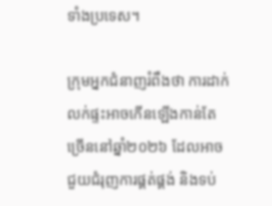ទាំងប្រទេស។

ក្រុមអ្នកជំនាញរំពឹងថា ការដាក់លក់ផ្ទះអាចកើនឡើងកាន់តែច្រើននៅឆ្នាំ២០២៦ ដែលអាចជួយជំរុញការផ្គត់ផ្គង់ និងទប់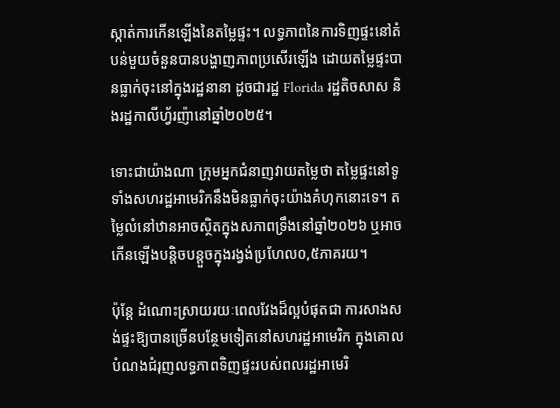ស្កាត់ការកើនឡើងនៃតម្លៃផ្ទះ។ លទ្ធភាពនៃការទិញផ្ទះនៅតំបន់មួយចំនួនបានបង្ហាញភាពប្រសើរឡើង ដោយតម្លៃផ្ទះបានធ្លាក់ចុះនៅក្នុងរដ្ឋនានា ដូចជារដ្ឋ Florida រដ្ឋតិចសាស និងរដ្ឋកាលីហ្វ័រញ៉ានៅឆ្នាំ២០២៥។

ទោះជាយ៉ាងណា ក្រុមអ្នកជំនាញវាយតម្លៃថា តម្លៃផ្ទះនៅទូទាំងសហរដ្ឋអាមេរិកនឹងមិនធ្លាក់ចុះយ៉ាងគំហុកនោះទេ។ តម្លៃលំនៅឋានអាចស្ថិតក្នុងសភាពទ្រឹងនៅឆ្នាំ២០២៦ ឬអាចកើនឡើងបន្តិចបន្តួចក្នុងរង្វង់ប្រហែល០,៥ភាគរយ។

ប៉ុន្តែ ដំណោះស្រាយរយៈពេលវែងដ៏ល្អបំផុតជា ការសាងសង់ផ្ទះឱ្យបានច្រើនបន្ថែមទៀតនៅសហរដ្ឋអាមេរិក ក្នុងគោលបំណងជំរុញលទ្ធភាពទិញផ្ទះរបស់ពលរដ្ឋអាមេរិ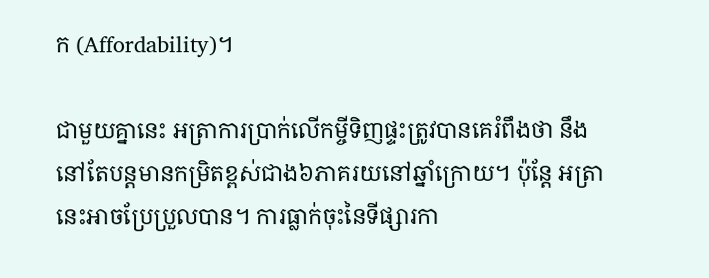ក (Affordability)។

ជាមួយគ្នានេះ អត្រាការប្រាក់លើកម្ចីទិញផ្ទះត្រូវបានគេរំពឹងថា នឹងនៅតែបន្តមានកម្រិតខ្ពស់ជាង៦ភាគរយនៅឆ្នាំក្រោយ។ ប៉ុន្តែ អត្រានេះអាចប្រែប្រួលបាន។ ការធ្លាក់ចុះនៃទីផ្សារកា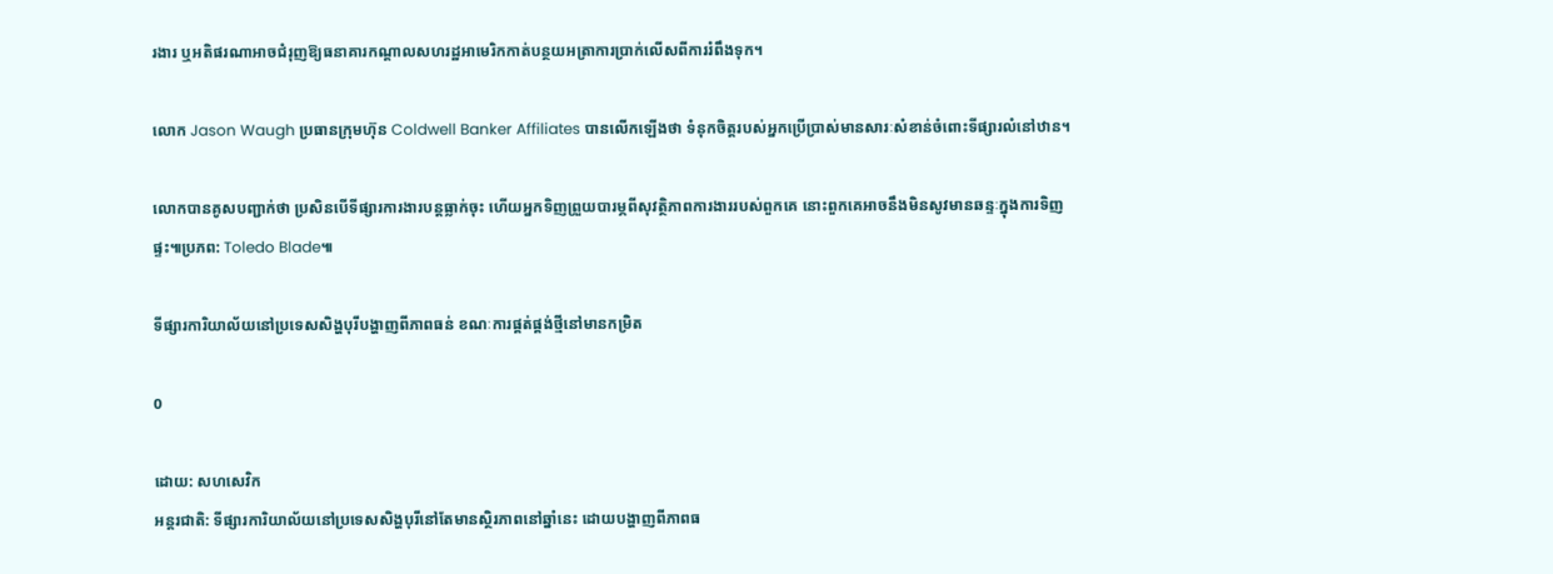រងារ ឬអតិផរណាអាចជំរុញឱ្យធនាគារកណ្តាលសហរដ្ឋអាមេរិកកាត់បន្ថយអត្រាការប្រាក់លើសពីការរំពឹងទុក។

លោក Jason Waugh ប្រធានក្រុមហ៊ុន Coldwell Banker Affiliates បានលើកឡើងថា ទំនុកចិត្តរបស់អ្នកប្រើប្រាស់មានសារៈសំខាន់ចំពោះទីផ្សារលំនៅឋាន។

លោកបានគូសបញ្ជាក់ថា ប្រសិនបើទីផ្សារការងារបន្តធ្លាក់ចុះ ហើយអ្នកទិញព្រួយបារម្ភពីសុវត្ថិភាពការងាររបស់ពួកគេ នោះពួកគេអាចនឹងមិនសូវមានឆន្ទៈក្នុងការទិញផ្ទះ៕ប្រភព: Toledo Blade៕

ទីផ្សារការិយាល័យនៅប្រទេសសិង្ហបុរីបង្ហាញពីភាពធន់ ខណៈការផ្គត់ផ្គង់ថ្មីនៅមានកម្រិត

0

ដោយ: សហសេវិក
អន្តរជាតិ: ទីផ្សារការិយាល័យនៅប្រទេសសិង្ហបុរីនៅតែមានស្ថិរភាពនៅឆ្នាំនេះ ដោយបង្ហាញពីភាពធ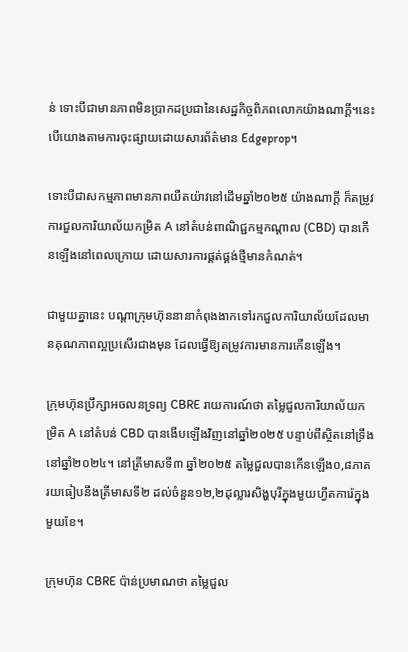ន់ ទោះបីជាមានភាពមិនប្រាកដប្រជានៃសេដ្ឋកិច្ចពិភពលោកយ៉ាងណាក្តី។នេះបើយោងតាមការចុះផ្សាយដោយសារព័ត៌មាន Edgeprop។

ទោះបីជាសកម្មភាពមានភាពយឺតយ៉ាវនៅដើមឆ្នាំ២០២៥ យ៉ាងណាក្តី ក៏តម្រូវការជួលការិយាល័យកម្រិត A នៅតំបន់ពាណិជ្ជកម្មកណ្តាល (CBD) បានកើនឡើងនៅពេលក្រោយ ដោយសារការផ្គត់ផ្គង់ថ្មីមានកំណត់។

ជាមួយគ្នានេះ បណ្តាក្រុមហ៊ុននានាកំពុងងាកទៅរកជួលការិយាល័យដែលមានគុណភាពល្អប្រសើរជាងមុន ដែលធ្វើឱ្យតម្រូវការមានការកើនឡើង។

ក្រុមហ៊ុនប្រឹក្សាអចលនទ្រព្យ CBRE រាយការណ៍ថា តម្លៃជួលការិយាល័យកម្រិត A នៅតំបន់ CBD បានងើបឡើងវិញនៅឆ្នាំ២០២៥ បន្ទាប់ពីស្ថិតនៅទ្រឹងនៅឆ្នាំ២០២៤។ នៅត្រីមាសទី៣ ឆ្នាំ២០២៥ តម្លៃជួលបានកើនឡើង០,៨ភាគរយធៀបនឹងត្រីមាសទី២ ដល់ចំនួន១២,២ដុល្លារសិង្ហបុរីក្នុងមួយហ្វីតការ៉េក្នុងមួយខែ។

ក្រុមហ៊ុន CBRE ប៉ាន់ប្រមាណថា តម្លៃជួល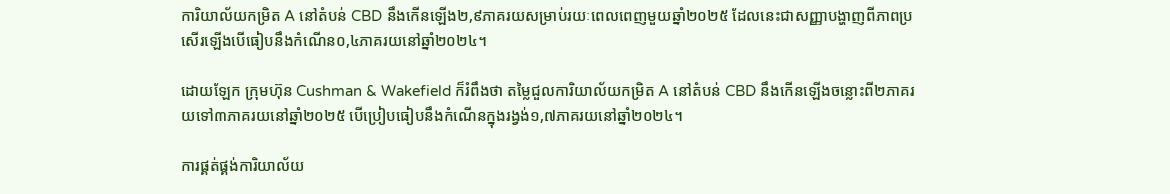ការិយាល័យកម្រិត A នៅតំបន់ CBD នឹងកើនឡើង២,៩ភាគរយសម្រាប់រយៈពេលពេញមួយឆ្នាំ២០២៥ ដែលនេះជាសញ្ញាបង្ហាញពីភាពប្រសើរឡើងបើធៀបនឹងកំណើន០,៤ភាគរយនៅឆ្នាំ២០២៤។

ដោយឡែក ក្រុមហ៊ុន Cushman & Wakefield ក៏រំពឹងថា តម្លៃជួលការិយាល័យកម្រិត A នៅតំបន់ CBD នឹងកើនឡើងចន្លោះពី២ភាគរយទៅ៣ភាគរយនៅឆ្នាំ២០២៥ បើប្រៀបធៀបនឹងកំណើនក្នុងរង្វង់១,៧ភាគរយនៅឆ្នាំ២០២៤។

ការផ្គត់ផ្គង់ការិយាល័យ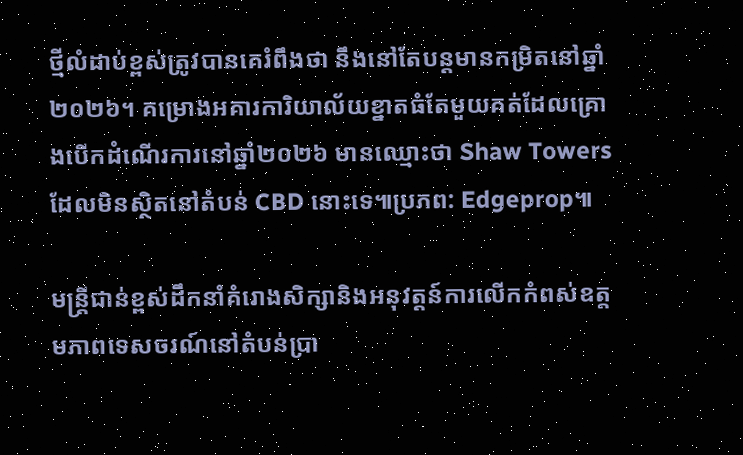ថ្មីលំដាប់ខ្ពស់ត្រូវបានគេរំពឹងថា នឹងនៅតែបន្តមានកម្រិតនៅឆ្នាំ២០២៦។ គម្រោងអគារការិយាល័យខ្នាតធំតែមួយគត់ដែលគ្រោងបើកដំណើរការនៅឆ្នាំ២០២៦ មានឈ្មោះថា Shaw Towers ដែលមិនស្ថិតនៅតំបន់ CBD នោះទេ៕ប្រភព: Edgeprop៕

មន្រ្តីជាន់ខ្ពស់ដឹកនាំគំរោងសិក្សានិងអនុវត្តន៍ការលើកកំពស់ឧត្តមភាពទេសចរណ៍នៅតំបន់ប្រា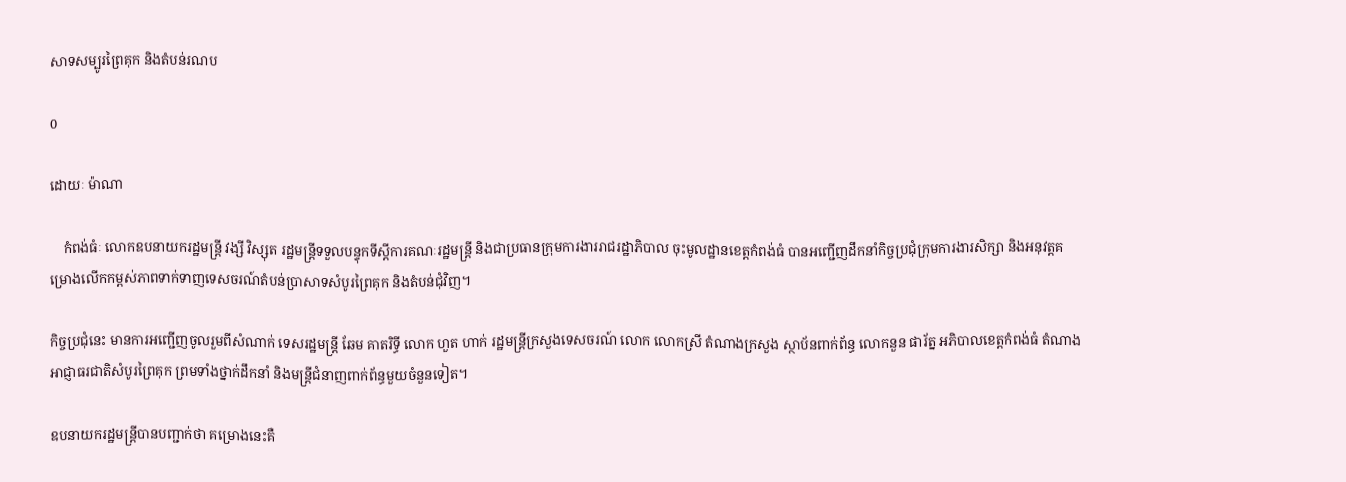សាទសម្បូរព្រៃគុក និងតំបន់រណប

0

ដោយៈ ម៉ាណា

    កំពង់ធំៈ លោកឧបនាយករដ្ឋមន្រ្តី វង្សី វិស្សុត រដ្ឋមន្រ្តីទទួលបន្ទុកទីស្តីការគណៈរដ្ឋមន្ត្រី និងជាប្រធានក្រុមការងាររាជរដ្ឋាភិបាល ចុះមូលដ្ឋានខេត្តកំពង់ធំ បានអញ្ជើញដឹកនាំកិច្ចប្រជុំក្រុមការងារសិក្សា និងអនុវត្តគម្រោងលើកកម្ពស់ភាពទាក់ទាញទេសចរណ៍តំបន់ប្រាសាទសំបូរព្រៃគុក និងតំបន់ជុំវិញ។

កិច្ចប្រជុំនេះ មានការអញ្ជើញចូលរួមពីសំណាក់ ទេសរដ្ឋមន្ត្រី ឆែម គាតរិទ្ធី លោក ហួត ហាក់ រដ្ឋមន្ត្រីក្រសួងទេសចរណ៍ លោក លោកស្រី តំណាងក្រសួង ស្ថាប័នពាក់ព័ន្ធ លោកនួន ផារ័ត្ន អភិបាលខេត្តកំពង់ធំ តំណាងអាជ្ញាធរជាតិសំបូរព្រៃគុក ព្រមទាំងថ្នាក់ដឹកនាំ និងមន្ត្រីជំនាញពាក់ព័ន្ធមួយចំនួនទៀត។

ឧបនាយករដ្ឋមន្ត្រីបានបញ្ជាក់ថា គម្រោងនេះគឺ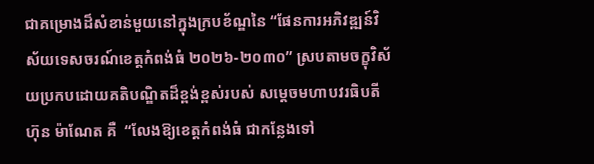ជាគម្រោងដ៏សំខាន់មួយនៅក្នុងក្របខ័ណ្ឌនៃ “ផែនការអភិវឌ្ឍន៍វិស័យទេសចរណ៍ខេត្តកំពង់ធំ ២០២៦-២០៣០” ស្របតាមចក្ខុវិស័យប្រកបដោយគតិបណ្ឌិតដ៏ខ្ពង់ខ្ពស់របស់ សម្ដេចមហាបវរធិបតី ហ៊ុន ម៉ាណែត គឺ  “លែងឱ្យខេត្តកំពង់ធំ ជាកន្លែងទៅ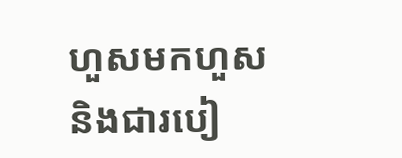ហួសមកហួស និងជារបៀ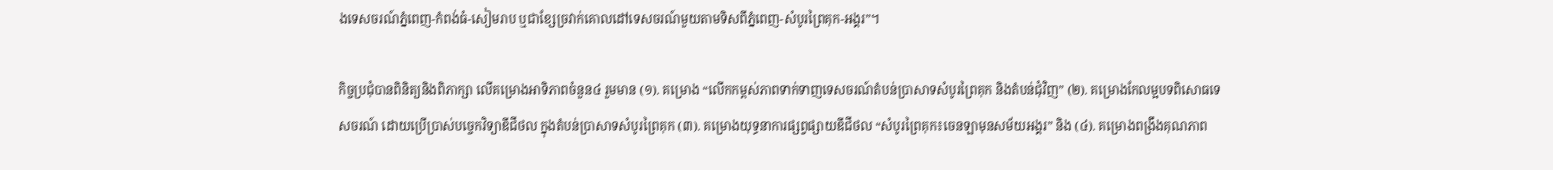ងទេសចរណ៍ភ្នំពេញ-កំពង់ធំ-សៀមរាប ឬជាខ្សែច្រវាក់គោលដៅទេសចរណ៍មួយតាមទិសពីភ្នំពេញ-សំបូរព្រៃគុក-អង្គរ”។

កិច្ចប្រជុំបានពិនិត្យនិងពិភាក្សា លើគម្រោងអាទិភាពចំនួន៤ រួមមាន (១). គម្រោង “លើកកម្ពស់ភាពទាក់ទាញទេសចរណ៍តំបន់ប្រាសាទសំបូរព្រៃគុក និងតំបន់ជុំវិញ” (២). គម្រោងកែលម្អបទពិសោធទេសចរណ៍ ដោយប្រើប្រាស់បច្ចេកវិទ្យាឌីជីថល ក្នុងតំបន់ប្រាសាទសំបូរព្រៃគុក (៣). គម្រោងយុទ្ធនាការផ្សព្វផ្សាយឌីជីថល “សំបូរព្រៃគុក៖ចេនឡាមុនសម័យអង្គរ” និង (៤). គម្រោងពង្រឹងគុណភាព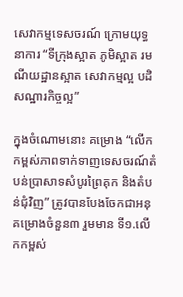សេវាកម្មទេសចរណ៍ ក្រោមយុទ្ធនាការ “ទីក្រុងស្អាត ភូមិស្អាត រមណីយដ្ឋានស្អាត សេវាកម្មល្អ បដិសណ្ឋារកិច្ចល្អ”

ក្នុងចំណោមនោះ គម្រោង “លើកកម្ពស់ភាពទាក់ទាញទេសចរណ៍តំបន់ប្រាសាទសំបូរព្រៃគុក និងតំបន់ជុំវិញ” ត្រូវបានបែងចែកជាអនុគម្រោងចំនួន៣ រួមមាន ទី១.លើកកម្ពស់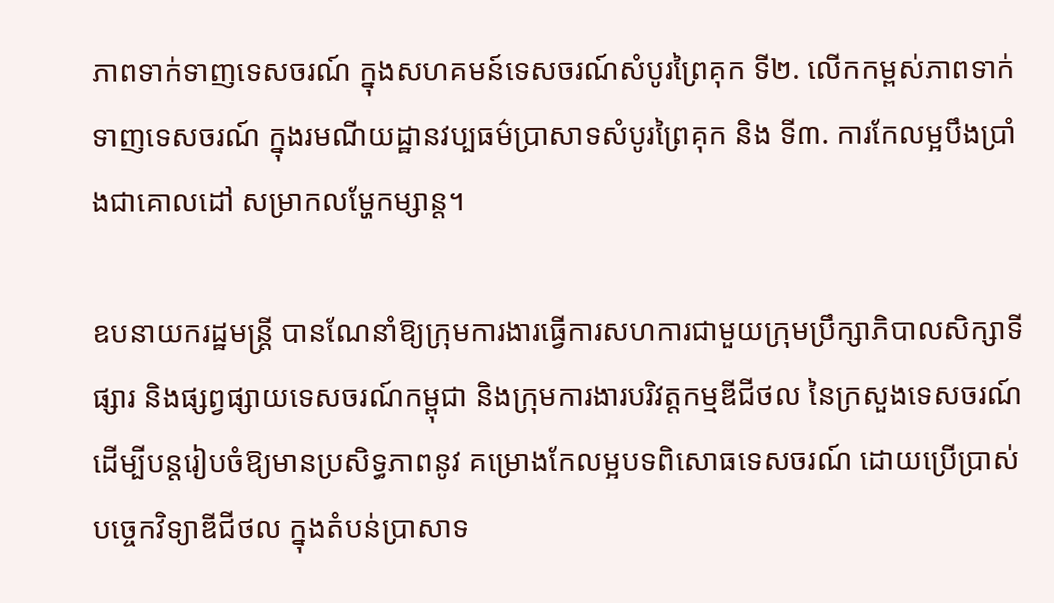ភាពទាក់ទាញទេសចរណ៍ ក្នុងសហគមន៍ទេសចរណ៍សំបូរព្រៃគុក ទី២. លើកកម្ពស់ភាពទាក់ទាញទេសចរណ៍ ក្នុងរមណីយដ្ឋានវប្បធម៌ប្រាសាទសំបូរព្រៃគុក និង ទី៣. ការកែលម្អបឹងប្រាំងជាគោលដៅ សម្រាកលម្ហែកម្សាន្ត។

ឧបនាយករដ្ឋមន្ត្រី បានណែនាំឱ្យក្រុមការងារធ្វើការសហការជាមួយក្រុមប្រឹក្សាភិបាលសិក្សាទីផ្សារ និងផ្សព្វផ្សាយទេសចរណ៍កម្ពុជា និងក្រុមការងារបរិវត្តកម្មឌីជីថល នៃក្រសួងទេសចរណ៍ ដើម្បីបន្តរៀបចំឱ្យមានប្រសិទ្ធភាពនូវ គម្រោងកែលម្អបទពិសោធទេសចរណ៍ ដោយប្រើប្រាស់បច្ចេកវិទ្យាឌីជីថល ក្នុងតំបន់ប្រាសាទ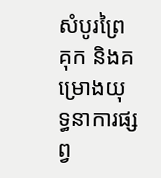សំបូរព្រៃគុក និងគម្រោងយុទ្ធនាការផ្សព្វ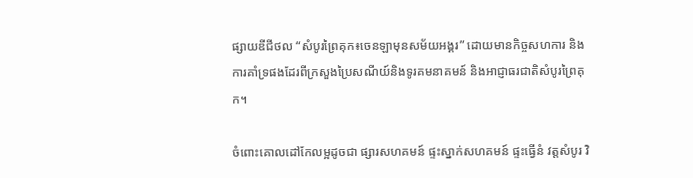ផ្សាយឌីជីថល “សំបូរព្រៃគុក៖ចេនឡាមុនសម័យអង្គរ” ដោយមានកិច្ចសហការ និងការគាំទ្រផងដែរពីក្រសួងប្រៃសណីយ៍និងទូរគមនាគមន៍ និងអាជ្ញាធរជាតិសំបូរព្រៃគុក។

ចំពោះគោលដៅកែលម្អដូចជា ផ្សារសហគមន៍ ផ្ទះស្នាក់សហគមន៍ ផ្ទះធ្វើនំ វត្តសំបូរ វិ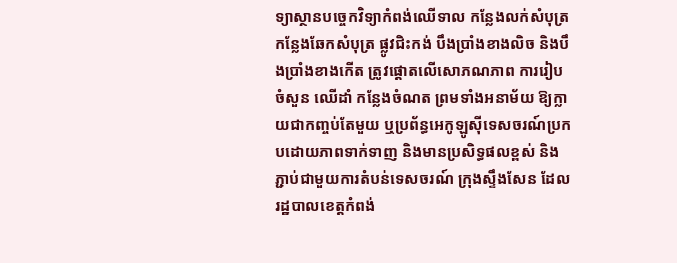ទ្យាស្ថានបច្ចេកវិទ្យាកំពង់ឈើទាល កន្លែងលក់សំបុត្រ កន្លែងឆែកសំបុត្រ ផ្លូវជិះកង់ បឹងប្រាំងខាងលិច និងបឹងប្រាំងខាងកើត ត្រូវផ្ដោតលើសោភណភាព ការរៀបចំសួន ឈើដាំ កន្លែងចំណត ព្រមទាំងអនាម័យ ឱ្យក្លាយជាកញ្ចប់តែមួយ ឬប្រព័ន្ធអេកូឡូស៊ីទេសចរណ៍ប្រកបដោយភាពទាក់ទាញ និងមានប្រសិទ្ធផលខ្ពស់ និងភ្ជាប់ជាមួយការតំបន់ទេសចរណ៍ ក្រុងស្ទឹងសែន ដែលរដ្ឋបាលខេត្តកំពង់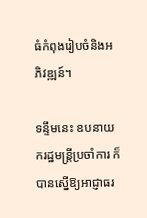ធំកំពុងរៀបចំនិងអភិវឌ្ឍន៍។

ទន្ទឹមនេះ ឧបនាយករដ្ឋមន្ត្រីប្រចាំការ ក៏បានស្នើឱ្យអាជ្ញាធរ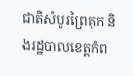ជាតិសំបូរព្រៃគុក និងរដ្ឋបាលខេត្តកំព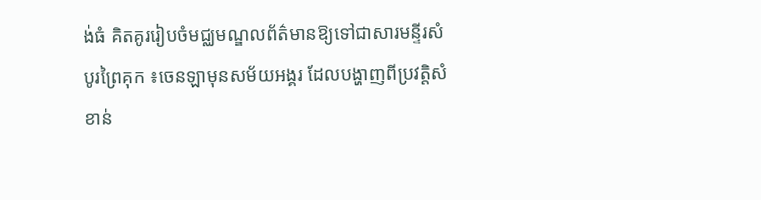ង់ធំ គិតគូររៀបចំមជ្ឈមណ្ឌលព័ត៌មានឱ្យទៅជាសារមន្ទីរសំបូរព្រៃគុក ៖ចេនឡាមុនសម័យអង្គរ ដែលបង្ហាញពីប្រវត្តិសំខាន់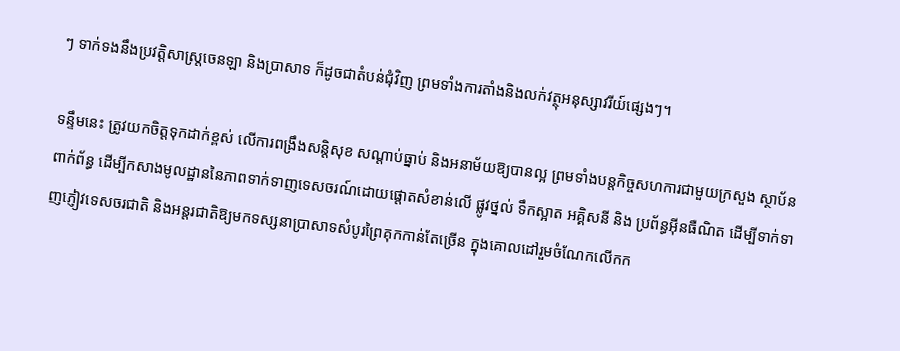ៗ ទាក់ទងនឹងប្រវត្តិសាស្ត្រចេនឡា និងប្រាសាទ ក៏ដូចជាតំបន់ជុំវិញ ព្រមទាំងការតាំងនិងលក់វត្ថុអនុស្សាវរីយ៍ផ្សេងៗ។

ទន្ទឹមនេះ ត្រូវយកចិត្តទុកដាក់ខ្ពស់ លើការពង្រឹងសន្តិសុខ សណ្ដាប់ធ្នាប់ និងអនាម័យឱ្យបានល្អ ព្រមទាំងបន្តកិច្ចសហការជាមួយក្រសួង ស្ថាប័នពាក់ព័ន្ធ ដើម្បីកសាងមូលដ្ឋាននៃភាពទាក់ទាញទេសចរណ៍ដោយផ្ដោតសំខាន់លើ ផ្លូវថ្នល់ ទឹកស្អាត អគ្គិសនី និង ប្រព័ន្ធអ៊ីនធឺណិត ដើម្បីទាក់ទាញភ្ញៀវទេសចរជាតិ និងអន្តរជាតិឱ្យមកទស្សនាប្រាសាទសំបូរព្រៃគុកកាន់តែច្រើន ក្នុងគោលដៅរួមចំណែកលើកក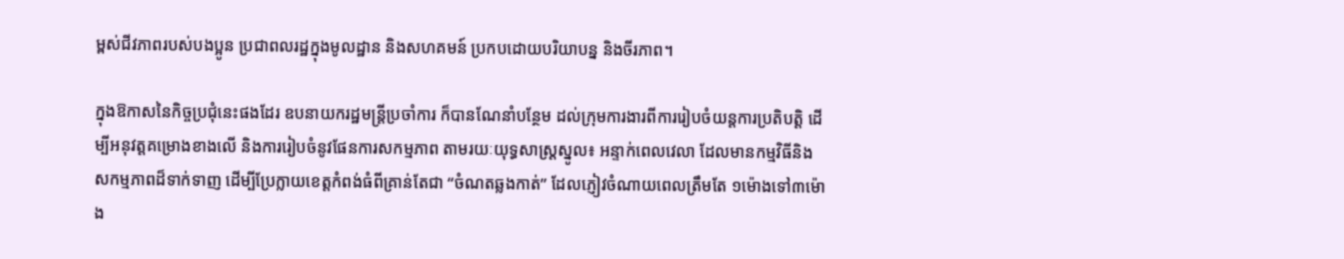ម្ពស់ជីវភាពរបស់បងប្អូន ប្រជាពលរដ្ឋក្នុងមូលដ្ឋាន និងសហគមន៍ ប្រកបដោយបរិយាបន្ន និងចីរភាព។

ក្នុងឱកាសនៃកិច្ចប្រជុំនេះផងដែរ ឧបនាយករដ្ឋមន្ត្រីប្រចាំការ ក៏បានណែនាំបន្ថែម ដល់ក្រុមការងារពីការរៀបចំយន្តការប្រតិបត្តិ ដើម្បីអនុវត្តគម្រោងខាងលើ និងការរៀបចំនូវផែនការសកម្មភាព តាមរយៈយុទ្ធសាស្រ្តស្នូល៖ អន្ទាក់ពេលវេលា ដែលមានកម្មវិធីនិងសកម្មភាពដ៏ទាក់ទាញ ដើម្បីប្រែក្លាយខេត្តកំពង់ធំពីគ្រាន់តែជា “ចំណតឆ្លងកាត់” ដែលភ្ញៀវចំណាយពេលត្រឹមតែ ១ម៉ោងទៅ៣ម៉ោង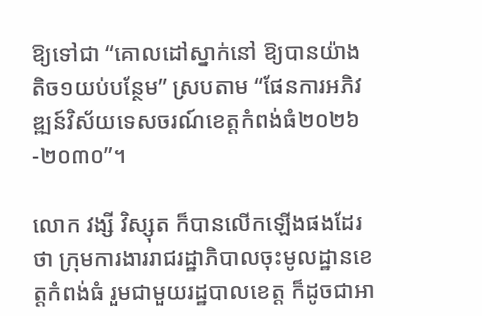ឱ្យទៅជា “គោលដៅស្នាក់នៅ ឱ្យបានយ៉ាងតិច១យប់បន្ថែម” ស្របតាម “ផែនការអភិវឌ្ឍន៍វិស័យទេសចរណ៍ខេត្តកំពង់ធំ២០២៦-២០៣០”។

លោក វង្សី វិស្សុត ក៏បានលើកឡើងផងដែរថា ក្រុមការងាររាជរដ្ឋាភិបាលចុះមូលដ្ឋានខេត្តកំពង់ធំ រួមជាមួយរដ្ឋបាលខេត្ត ក៏ដូចជាអា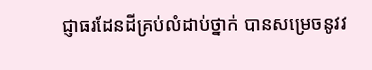ជ្ញាធរដែនដីគ្រប់លំដាប់ថ្នាក់ បានសម្រេចនូវវ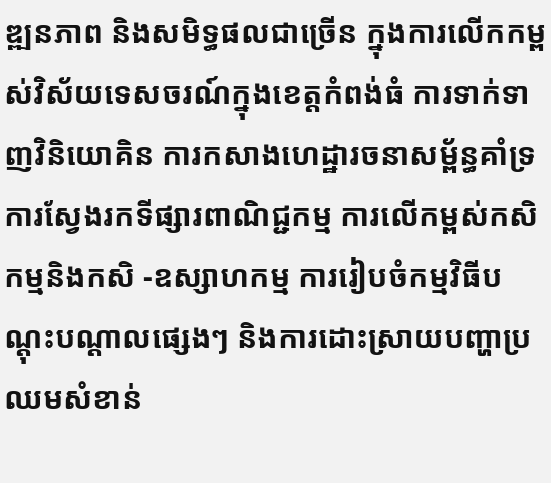ឌ្ឍនភាព និងសមិទ្ធផលជាច្រើន ក្នុងការលើកកម្ពស់វិស័យទេសចរណ៍ក្នុងខេត្តកំពង់ធំ ការទាក់ទាញវិនិយោគិន ការកសាងហេដ្ឋារចនាសម្ព័ន្ធគាំទ្រ ការស្វែងរកទីផ្សារពាណិជ្ជកម្ម ការលើកម្ពស់កសិកម្មនិងកសិ -ឧស្សាហកម្ម ការរៀបចំកម្មវិធីបណ្តុះបណ្តាលផ្សេងៗ និងការដោះស្រាយបញ្ហាប្រឈមសំខាន់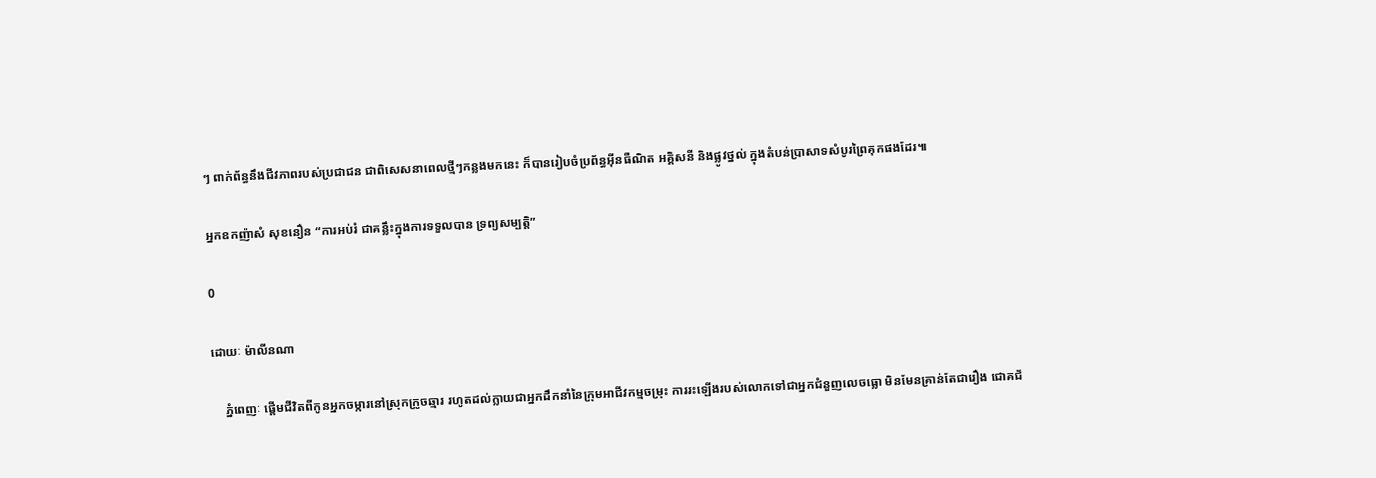ៗ ពាក់ព័ន្ធនឹងជីវភាពរបស់ប្រជាជន ជាពិសេសនាពេលថ្មីៗកន្លងមកនេះ ក៏បានរៀបចំប្រព័ន្ធអ៊ីនធឺណិត អគ្គិសនី និងផ្លូវថ្នល់ ក្នុងតំបន់ប្រាសាទសំបូរព្រៃគុកផងដែរ៕

អ្នកឧកញ៉ាសំ សុខនឿន “ការអប់រំ ជាគន្លឹះក្នុងការទទួលបាន ទ្រព្យសម្បត្តិ”

0

ដោយៈ ម៉ាលីនណា

    ភ្នំពេញៈ ផ្តើមជីវិតពីកូនអ្នកចម្ការនៅស្រុកក្រូចឆ្មារ រហូតដល់ក្លាយជាអ្នកដឹកនាំនៃក្រុមអាជីវកម្មចម្រុះ ការរះឡើងរបស់លោកទៅជាអ្នកជំនួញលេចធ្លោ មិនមែនគ្រាន់តែជារឿង ជោគជ័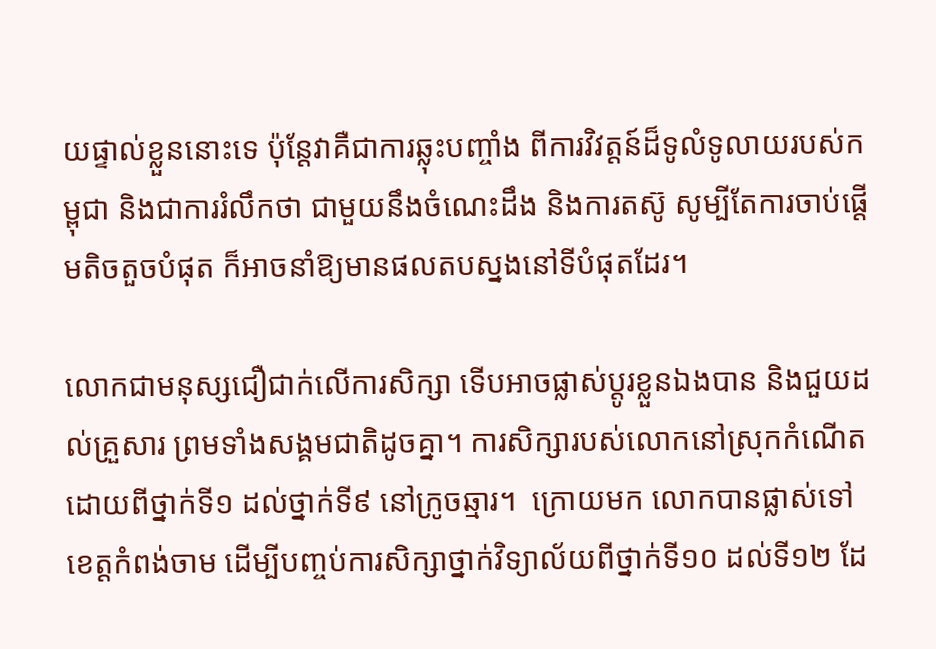យផ្ទាល់ខ្លួននោះទេ ប៉ុន្តែវាគឺជាការឆ្លុះបញ្ចាំង ពីការវិវត្តន៍ដ៏ទូលំទូលាយរបស់កម្ពុជា និងជាការរំលឹកថា ជាមួយនឹងចំណេះដឹង និងការតស៊ូ សូម្បីតែការចាប់ផ្ដើមតិចតួចបំផុត ក៏អាចនាំឱ្យមានផលតបស្នងនៅទីបំផុតដែរ។

លោកជាមនុស្សជឿជាក់លើការសិក្សា ទើបអាចផ្លាស់ប្ដូរខ្លួនឯងបាន និងជួយដល់គ្រួសារ ព្រមទាំងសង្គមជាតិដូចគ្នា។ ការសិក្សារបស់លោកនៅស្រុកកំណើត ដោយពីថ្នាក់ទី១ ដល់ថ្នាក់ទី៩ នៅក្រូចឆ្មារ។  ក្រោយមក លោកបានផ្លាស់ទៅខេត្តកំពង់ចាម ដើម្បីបញ្ចប់ការសិក្សាថ្នាក់វិទ្យាល័យពីថ្នាក់ទី១០ ដល់ទី១២ ដែ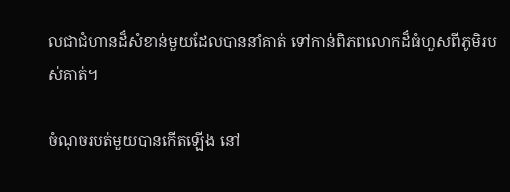លជាជំហានដ៏សំខាន់មួយដែលបាននាំគាត់ ទៅកាន់ពិភពលោកដ៏ធំហួសពីភូមិរបស់គាត់។

ចំណុចរបត់មួយបានកើតឡើង នៅ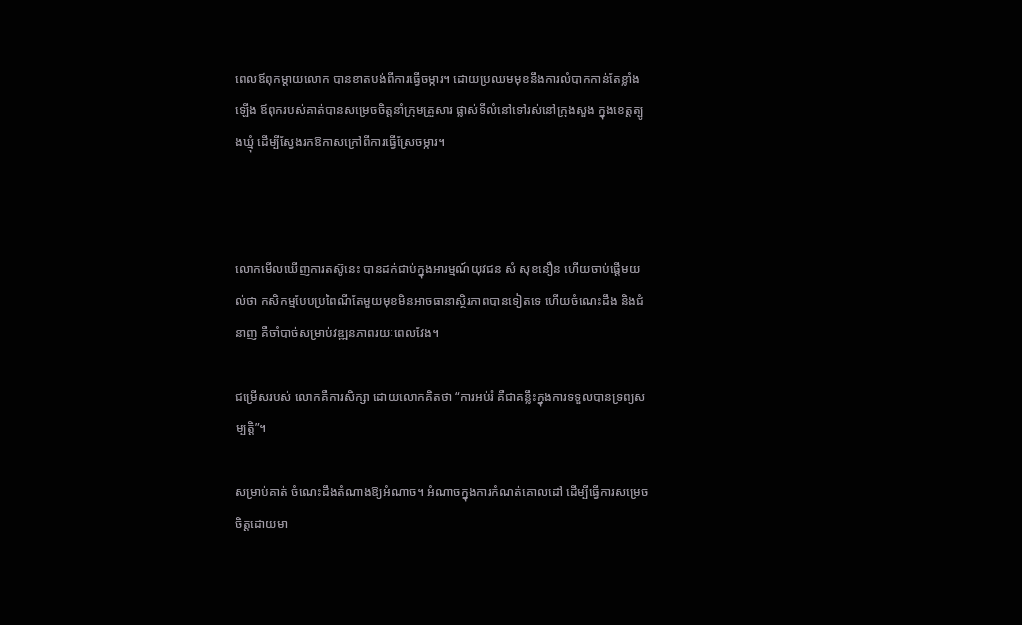ពេលឪពុកម្ដាយលោក បានខាតបង់ពីការធ្វើចម្ការ។ ដោយប្រឈមមុខនឹងការលំបាកកាន់តែខ្លាំងឡើង ឪពុករបស់គាត់បានសម្រេចចិត្តនាំក្រុមគ្រួសារ ផ្លាស់ទីលំនៅទៅរស់នៅក្រុងសួង ក្នុងខេត្តត្បូងឃ្មុំ ដើម្បីស្វែងរកឱកាសក្រៅពីការធ្វើស្រែចម្ការ។



លោកមើលឃើញការតស៊ូនេះ បានដក់ជាប់ក្នុងអារម្មណ៍យុវជន សំ សុខនឿន ហើយចាប់ផ្ដើមយល់ថា កសិកម្មបែបប្រពៃណីតែមួយមុខមិនអាចធានាស្ថិរភាពបានទៀតទេ ហើយចំណេះដឹង និងជំនាញ គឺចាំបាច់សម្រាប់វឌ្ឍនភាពរយៈពេលវែង។

ជម្រើសរបស់ លោកគឺការសិក្សា ដោយលោកគិតថា “ការអប់រំ គឺជាគន្លឹះក្នុងការទទួលបានទ្រព្យសម្បត្តិ”។

សម្រាប់គាត់ ចំណេះដឹងតំណាងឱ្យអំណាច។ អំណាចក្នុងការកំណត់គោលដៅ ដើម្បីធ្វើការសម្រេចចិត្តដោយមា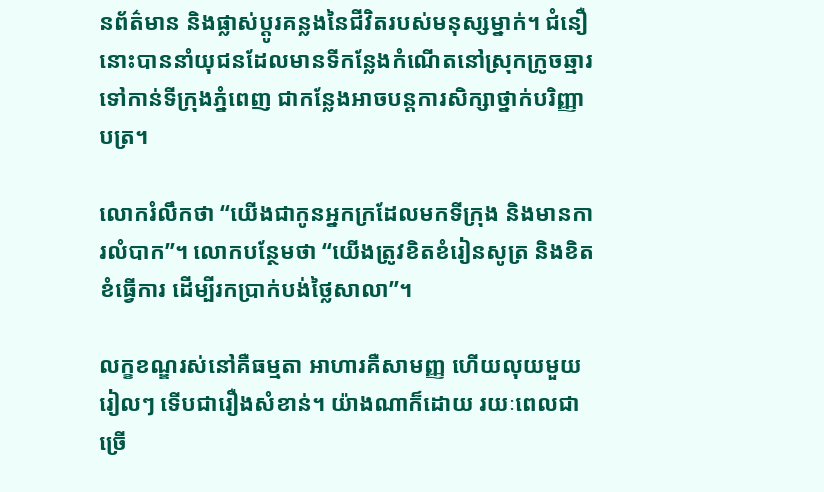នព័ត៌មាន និងផ្លាស់ប្ដូរគន្លងនៃជីវិតរបស់មនុស្សម្នាក់។ ជំនឿនោះបាននាំយុជនដែលមានទីកន្លែងកំណើតនៅស្រុកក្រូចឆ្មារ ទៅកាន់ទីក្រុងភ្នំពេញ ជាកន្លែងអាចបន្តការសិក្សាថ្នាក់បរិញ្ញាបត្រ។

លោករំលឹកថា “យើងជាកូនអ្នកក្រដែលមកទីក្រុង និងមានការលំបាក”។ លោកបន្ថែមថា “យើងត្រូវខិតខំរៀនសូត្រ និងខិតខំធ្វើការ ដើម្បីរកប្រាក់បង់ថ្លៃសាលា”។

លក្ខខណ្ឌរស់នៅគឺធម្មតា អាហារគឺសាមញ្ញ ហើយលុយមួយរៀលៗ ទើបជារឿងសំខាន់។ យ៉ាងណាក៏ដោយ រយៈពេលជាច្រើ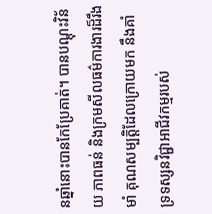នឆ្នាំនោះបានកែប្រែគាត់។ បានបណ្តុះវិន័យ ភាពធន់ និងក្រមសីលធម៌ការងារដ៏រឹងមាំ គុណសម្បត្តិដែលក្រោយមក នឹងគាំទ្រទស្សនវិជ្ជាអាជីវកម្មរបស់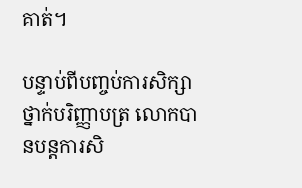គាត់។

បន្ទាប់ពីបញ្ចប់ការសិក្សាថ្នាក់បរិញ្ញាបត្រ លោកបានបន្តការសិ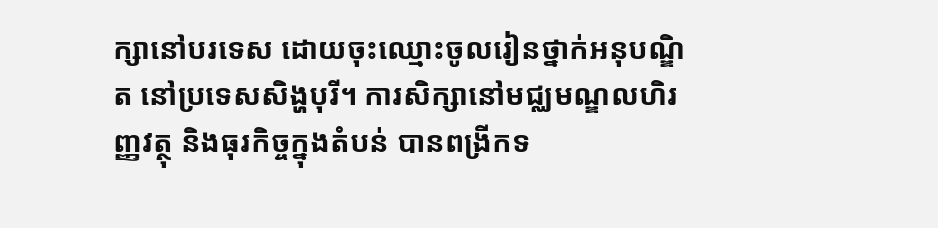ក្សានៅបរទេស ដោយចុះឈ្មោះចូលរៀនថ្នាក់អនុបណ្ឌិត នៅប្រទេសសិង្ហបុរី។ ការសិក្សានៅមជ្ឈមណ្ឌលហិរញ្ញវត្ថុ និងធុរកិច្ចក្នុងតំបន់ បានពង្រីកទ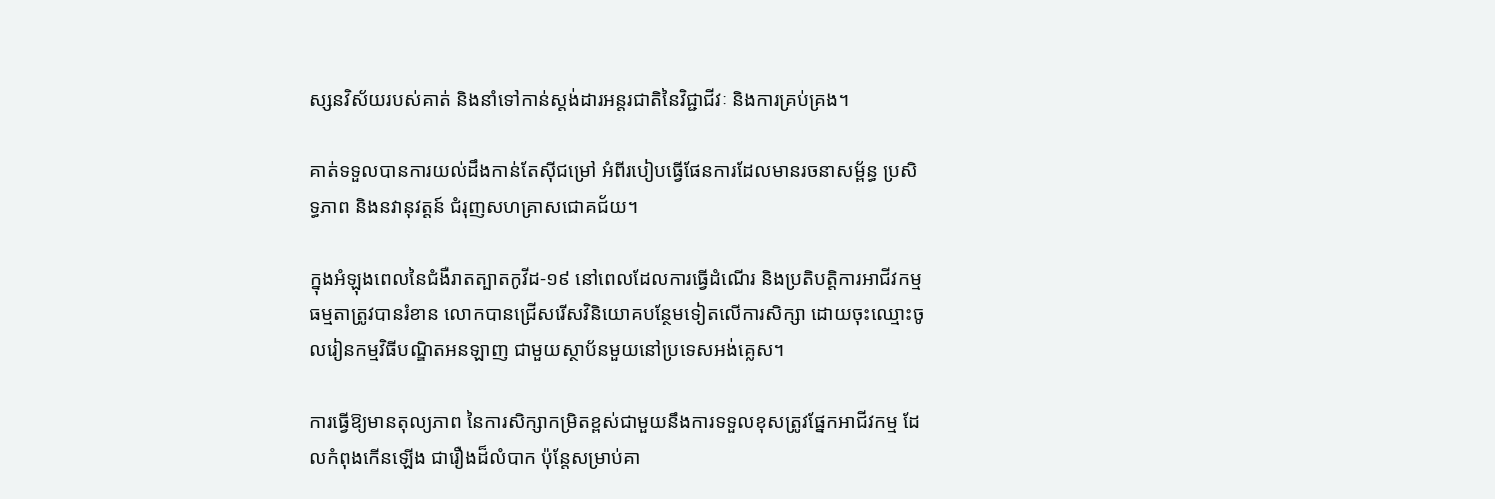ស្សនវិស័យរបស់គាត់ និងនាំទៅកាន់ស្តង់ដារអន្តរជាតិនៃវិជ្ជាជីវៈ និងការគ្រប់គ្រង។

គាត់ទទួលបានការយល់ដឹងកាន់តែស៊ីជម្រៅ អំពីរបៀបធ្វើផែនការដែលមានរចនាសម្ព័ន្ធ ប្រសិទ្ធភាព និងនវានុវត្តន៍ ជំរុញសហគ្រាសជោគជ័យ។

ក្នុងអំឡុងពេលនៃជំងឺរាតត្បាតកូវីដ-១៩ នៅពេលដែលការធ្វើដំណើរ និងប្រតិបត្តិការអាជីវកម្មធម្មតាត្រូវបានរំខាន លោកបានជ្រើសរើសវិនិយោគបន្ថែមទៀតលើការសិក្សា ដោយចុះឈ្មោះចូលរៀនកម្មវិធីបណ្ឌិតអនឡាញ ជាមួយស្ថាប័នមួយនៅប្រទេសអង់គ្លេស។

ការធ្វើឱ្យមានតុល្យភាព នៃការសិក្សាកម្រិតខ្ពស់ជាមួយនឹងការទទួលខុសត្រូវផ្នែកអាជីវកម្ម ដែលកំពុងកើនឡើង ជារឿងដ៏លំបាក ប៉ុន្តែសម្រាប់គា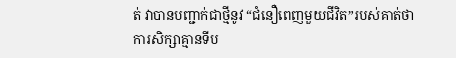ត់ វាបានបញ្ជាក់ជាថ្មីនូវ “ជំនឿពេញមួយជីវិត”របស់គាត់ថា ការសិក្សាគ្មានទីប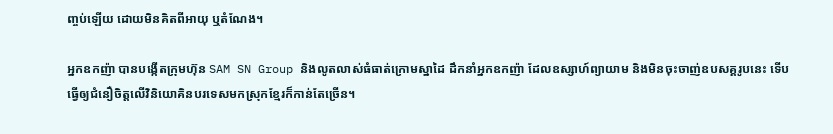ញ្ចប់ឡើយ ដោយមិនគិតពីអាយុ ឬតំណែង។

អ្នកឧកញ៉ា បានបង្កើតក្រុមហ៊ុន SAM SN Group និងលូតលាស់ធំធាត់ក្រោមស្នាដៃ ដឹកនាំអ្នកឧកញ៉ា ដែលឧស្សាហ៍ព្យាយាម និងមិនចុះចាញ់ឧបសគ្គរូបនេះ ទើបធ្វើឲ្យជំនឿចិត្តលើវិនិយោគិនបរទេសមកស្រុកខ្មែរក៏កាន់តែច្រើន។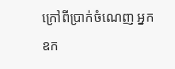ក្រៅពីប្រាក់ចំណេញ អ្នកឧក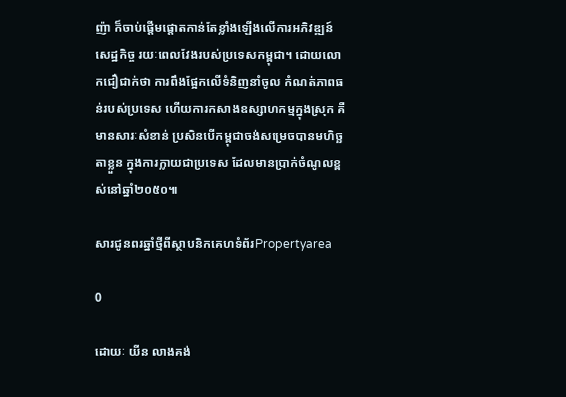ញ៉ា ក៏ចាប់ផ្ដើមផ្ដោតកាន់តែខ្លាំងឡើងលើការអភិវឌ្ឍន៍សេដ្ឋកិច្ច រយៈពេលវែងរបស់ប្រទេសកម្ពុជា។ ដោយលោកជឿជាក់ថា ការពឹងផ្អែកលើទំនិញនាំចូល កំណត់ភាពធន់របស់ប្រទេស ហើយការកសាងឧស្សាហកម្មក្នុងស្រុក គឺមានសារៈសំខាន់ ប្រសិនបើកម្ពុជាចង់សម្រេចបានមហិច្ឆតាខ្លួន ក្នុងការក្លាយជាប្រទេស ដែលមានប្រាក់ចំណូលខ្ពស់នៅឆ្នាំ២០៥០៕

សារជូនពរឆ្នាំថ្មីពីស្ថាបនិកគេហទំព័រPropertyarea

0

ដោយៈ យីន លាងគង់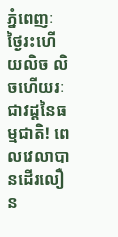ភ្នំពេញៈ ថ្ងៃរះហើយលិច លិចហើយរៈ ជាវដ្តនៃធម្មជាតិ! ពេលវេលាបានដើរលឿន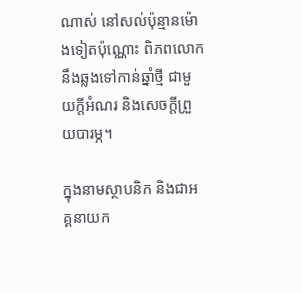ណាស់ នៅសល់ប៉ុន្មានម៉ោងទៀតប៉ុណ្ណោះ ពិភពលោកនឹងឆ្លងទៅកាន់ឆ្នាំថ្មី ជាមួយក្តីអំណរ និងសេចក្តីព្រួយបារម្ភ។

ក្នុងនាមស្ថាបនិក និងជាអគ្គនាយក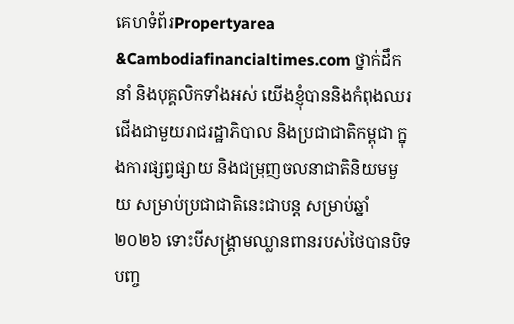គេហទំព័រPropertyarea &Cambodiafinancialtimes.com ថ្នាក់ដឹកនាំ និងបុគ្គលិកទាំងអស់ យើងខ្ញុំបាននិងកំពុងឈរជើងជាមួយរាជរដ្ឋាភិបាល និងប្រជាជាតិកម្ពុជា ក្នុងការផ្សព្វផ្សាយ និងជម្រុញចលនាជាតិនិយមមួយ សម្រាប់ប្រជាជាតិនេះជាបន្ត សម្រាប់ឆ្នាំ២០២៦ ទោះបីសង្រ្គាមឈ្លានពានរបស់ថៃបានបិទបញ្ច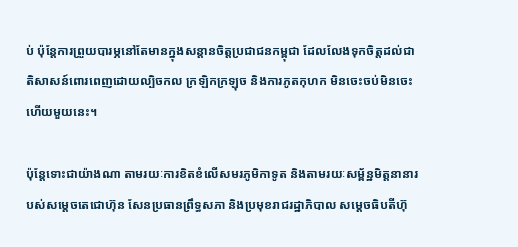ប់ ប៉ុន្តែការព្រួយបារម្ភនៅតែមានក្នុងសន្តានចិត្តប្រជាជនកម្ពុជា ដែលលែងទុកចិត្តដល់ជាតិសាសន៍ពោរពេញដោយល្បិចកល ក្រឡិកក្រឡុច និងការភូតកុហក មិនចេះចប់មិនចេះហើយមួយនេះ។

ប៉ុន្តែទោះជាយ៉ាងណា តាមរយៈការខិតខំលើសមរភូមិកាទូត និងតាមរយៈសម្ព័ន្ឋមិត្តនានារបស់សម្តេចតេជោហ៊ុន សែនប្រធានព្រឹទ្ធសភា និងប្រមុខរាជរដ្ឋាភិបាល សម្តេចធិបតីហ៊ុ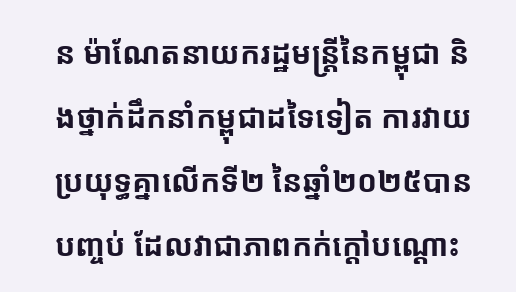ន ម៉ាណែតនាយករដ្ឋមន្រ្តីនៃកម្ពុជា និងថ្នាក់ដឹកនាំកម្ពុជាដទៃទៀត ការវាយប្រយុទ្ធគ្នាលើកទី២ នៃឆ្នាំ២០២៥បានបញ្ចប់ ដែលវាជាភាពកក់ក្តៅបណ្តោះ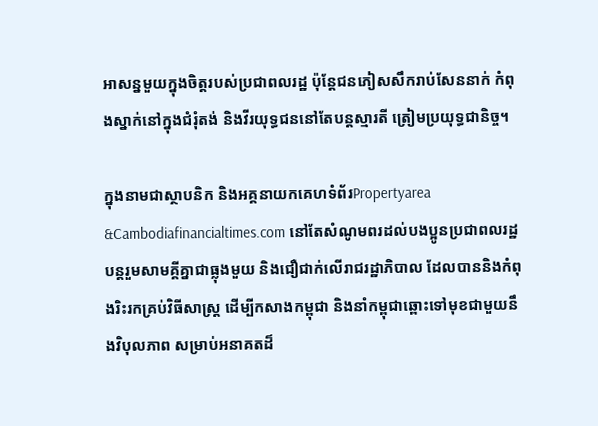អាសន្នមួយក្នុងចិត្តរបស់ប្រជាពលរដ្ឋ ប៉ុន្តែជនភៀសសឹករាប់សែននាក់ កំពុងស្នាក់នៅក្នុងជំរុំតង់ និងវីរយុទ្ធជននៅតែបន្តស្មារតី ត្រៀមប្រយុទ្ធជានិច្ច។

ក្នុងនាមជាស្ថាបនិក និងអគ្គនាយកគេហទំព័រPropertyarea &Cambodiafinancialtimes.com នៅតែសំណូមពរដល់បងប្អូនប្រជាពលរដ្ឋបន្តរួមសាមគ្គីគ្នាជាធ្លុងមួយ និងជឿជាក់លើរាជរដ្ឋាភិបាល ដែលបាននិងកំពុងរិះរកគ្រប់វិធីសាស្រ្ត ដើម្បីកសាងកម្ពុជា និងនាំកម្ពុជាឆ្ពោះទៅមុខជាមួយនឹងវិបុលភាព សម្រាប់អនាគតដ៏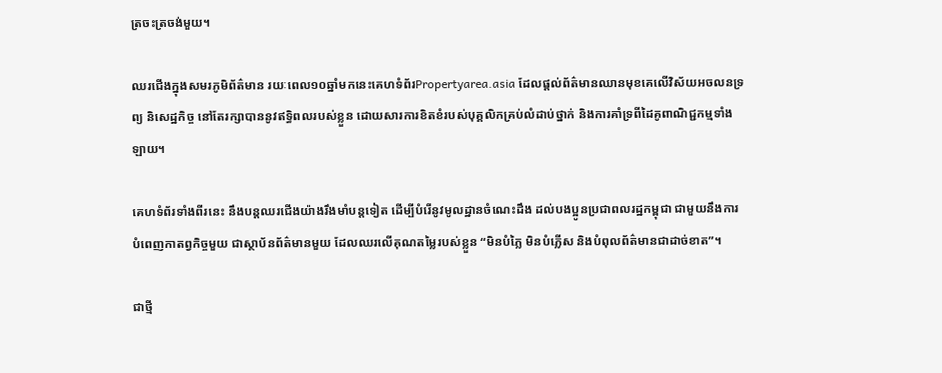ត្រចះត្រចង់មួយ។

ឈរជើងក្នុងសមរភូមិព័ត៌មាន រយៈពេល១០ឆ្នាំមកនេះគេហទំព័រPropertyarea.asia ដែលផ្តល់ព័ត៌មានឈានមុខគេលើវិស័យអចលនទ្រព្យ និសេដ្ឋកិច្ច នៅតែរក្សាបាននូវឥទ្ធិពលរបស់ខ្លួន ដោយសារការខិតខំរបស់បុគ្គលិកគ្រប់លំដាប់ថ្នាក់ និងការគាំទ្រពីដៃគូពាណិជ្ជកម្មទាំងឡាយ។

គេហទំព័រទាំងពីរនេះ នឹងបន្តឈរជើងយ៉ាងរឹងមាំបន្តទៀត ដើម្បីបំរើនូវមូលដ្ឋានចំណេះដឹង ដល់បងប្អូនប្រជាពលរដ្ឋកម្ពុជា ជាមួយនឹងការបំពេញកាតព្វកិច្ចមួយ ជាស្ថាប័នព័ត៌មានមួយ ដែលឈរលើគុណតម្លៃរបស់ខ្លួន “មិនបំភ្លៃ មិនបំភ្លើស និងបំពុលព័ត៌មានជាដាច់ខាត”។

ជាថ្មី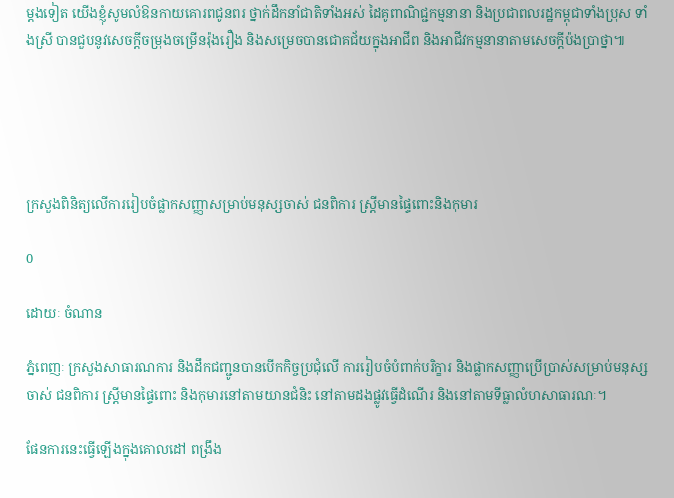ម្តងទៀត យើងខ្ញុំសូមលំឱនកាយគោរពជូនពរ ថ្នាក់ដឹកនាំជាតិទាំងអស់ ដៃគូពាណិជ្ជកម្មនានា និងប្រជាពលរដ្ឋកម្ពុជាទាំងប្រុស ទាំងស្រី បានជួបនូវសេចក្តីចម្រុងចម្រើនរ៉ុងរឿង និងសម្រេចបានជោគជ័យក្នុងអាជីព និងអាជីវកម្មនានាតាមសេចក្តីប៉ងប្រាថ្នា៕





ក្រសួងពិនិត្យលើការរៀបចំផ្លាកសញ្ញាសម្រាប់មនុស្សចាស់ ជនពិការ ស្រ្តីមានផ្ទៃពោះនិងកុមារ

0

ដោយៈ ចំណាន

ភ្នំពេញៈ ក្រសួងសាធារណការ និងដឹកជញ្ជូនបានបើកកិច្ចប្រជុំលើ ការរៀបចំបំពាក់បរិក្ខារ និងផ្លាកសញ្ញាប្រើប្រាស់សម្រាប់មនុស្សចាស់ ជនពិការ ស្ត្រីមានផ្ទៃពោះ និងកុមារនៅតាមយានជំនិះ នៅតាមដងផ្លូវធ្វើដំណើរ និងនៅតាមទីធ្លាលំហសាធារណៈ។

ផែនការនេះធ្វើឡើងក្នុងគោលដៅ ពង្រឹង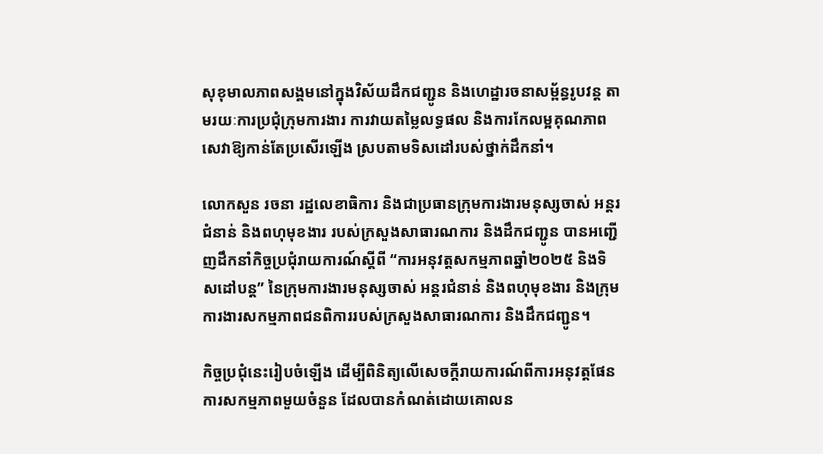សុខុមាលភាពសង្គមនៅក្នុងវិស័យដឹកជញ្ជូន និងហេដ្ឋារចនាសម្ព័ន្ធរូបវន្ត តាមរយៈការប្រជុំក្រុមការងារ ការវាយតម្លៃលទ្ធផល និងការកែលម្អគុណភាពសេវាឱ្យកាន់តែប្រសើរឡើង ស្របតាមទិសដៅរបស់ថ្នាក់ដឹកនាំ។

លោកសួន រចនា រដ្ឋលេខាធិការ និងជាប្រធានក្រុមការងារមនុស្សចាស់ អន្តរជំនាន់ និងពហុមុខងារ របស់ក្រសួងសាធារណការ និងដឹកជញ្ជូន បានអញ្ជើញដឹកនាំកិច្ចប្រជុំរាយការណ៍ស្តីពី “ការអនុវត្តសកម្មភាពឆ្នាំ២០២៥ និងទិសដៅបន្ត” នៃក្រុមការងារមនុស្សចាស់ អន្តរជំនាន់ និងពហុមុខងារ និងក្រុមការងារសកម្មភាពជនពិការរបស់ក្រសួងសាធារណការ និងដឹកជញ្ជូន។

កិច្ចប្រជុំនេះរៀបចំឡើង ដើម្បីពិនិត្យលើសេចក្តីរាយការណ៍ពីការអនុវត្តផែនការសកម្មភាពមួយចំនួន ដែលបានកំណត់ដោយគោលន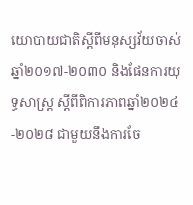យោបាយជាតិស្តីពីមនុស្សវ័យចាស់ ឆ្នាំ២០១៧-២០៣០ និងផែនការយុទ្ធសាស្រ្ត ស្តីពីពិការភាពឆ្នាំ២០២៤-២០២៨ ជាមួយនឹងការចែ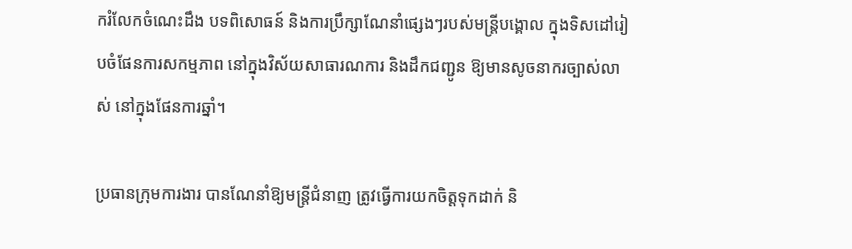ករំលែកចំណេះដឹង បទពិសោធន៍ និងការប្រឹក្សាណែនាំផ្សេងៗរបស់មន្រ្តីបង្គោល ក្នុងទិសដៅរៀបចំផែនការសកម្មភាព នៅក្នុងវិស័យសាធារណការ និងដឹកជញ្ជូន ឱ្យមានសូចនាករច្បាស់លាស់ នៅក្នុងផែនការឆ្នាំ។

ប្រធានក្រុមការងារ បានណែនាំឱ្យមន្រ្តីជំនាញ ត្រូវធ្វើការយកចិត្តទុកដាក់ និ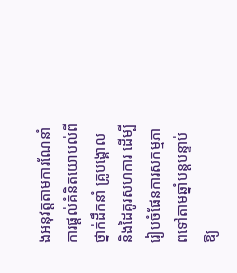ងអនុវត្តតាមការណែនាំ ការផ្តល់គំនិតយោបល់ពីថ្នាក់ដឹកនាំ គ្រូបង្គោល និងដៃគូរសហការ ដើម្បីរៀបចំផែនការសកម្មភាពទៅតាមឆ្នាំបន្តបន្ទាប់ឱ្យ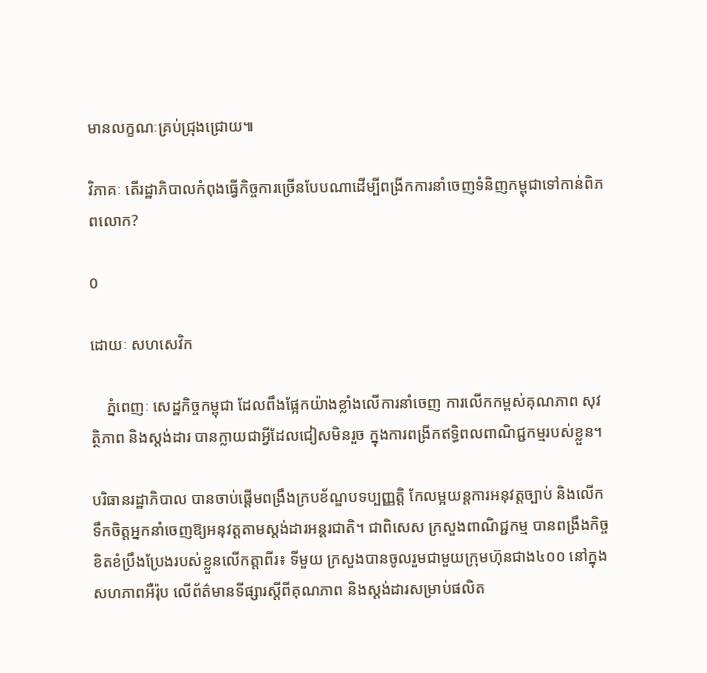មានលក្ខណៈគ្រប់ជ្រុងជ្រោយ៕

វិភាគៈ តើរដ្ឋាភិបាលកំពុងធ្វើកិច្ចការច្រើនបែបណាដើម្បីពង្រីកការនាំចេញទំនិញកម្ពុជាទៅកាន់ពិភពលោក?

0

ដោយៈ សហសេវិក

    ភ្នំពេញៈ សេដ្ឋកិច្ចកម្ពុជា ដែលពឹងផ្អែកយ៉ាងខ្លាំងលើការនាំចេញ ការលើកកម្ពស់គុណភាព សុវត្ថិភាព និងស្តង់ដារ បានក្លាយជាអ្វីដែលជៀសមិនរួច ក្នុងការពង្រីកឥទ្ធិពលពាណិជ្ជកម្មរបស់ខ្លួន។

បរិធានរដ្ឋាភិបាល បានចាប់ផ្តើមពង្រឹងក្របខ័ណ្ឌបទប្បញ្ញត្តិ កែលម្អយន្តការអនុវត្តច្បាប់ និងលើកទឹកចិត្តអ្នកនាំចេញឱ្យអនុវត្តតាមស្តង់ដារអន្តរជាតិ។ ជាពិសេស ក្រសួងពាណិជ្ជកម្ម បានពង្រឹងកិច្ចខិតខំប្រឹងប្រែងរបស់ខ្លួនលើកត្តាពីរ៖ ទីមួយ ក្រសួងបានចូលរួមជាមួយក្រុមហ៊ុនជាង៤០០ នៅក្នុងសហភាពអឺរ៉ុប លើព័ត៌មានទីផ្សារស្តីពីគុណភាព និងស្តង់ដារសម្រាប់ផលិត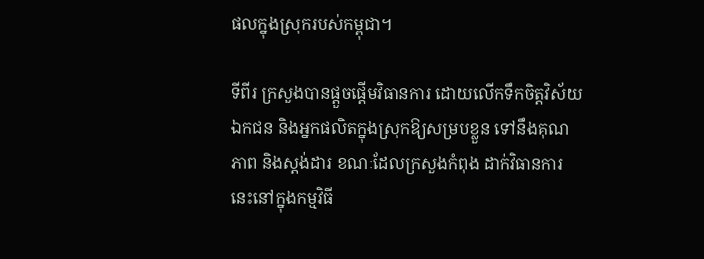ផលក្នុងស្រុករបស់កម្ពុជា។

ទីពីរ ក្រសួងបានផ្តួចផ្តើមវិធានការ ដោយលើកទឹកចិត្តវិស័យឯកជន និងអ្នកផលិតក្នុងស្រុកឱ្យសម្របខ្លួន ទៅនឹងគុណភាព និងស្តង់ដារ ខណៈដែលក្រសួងកំពុង ដាក់វិធានការនេះនៅក្នុងកម្មវិធី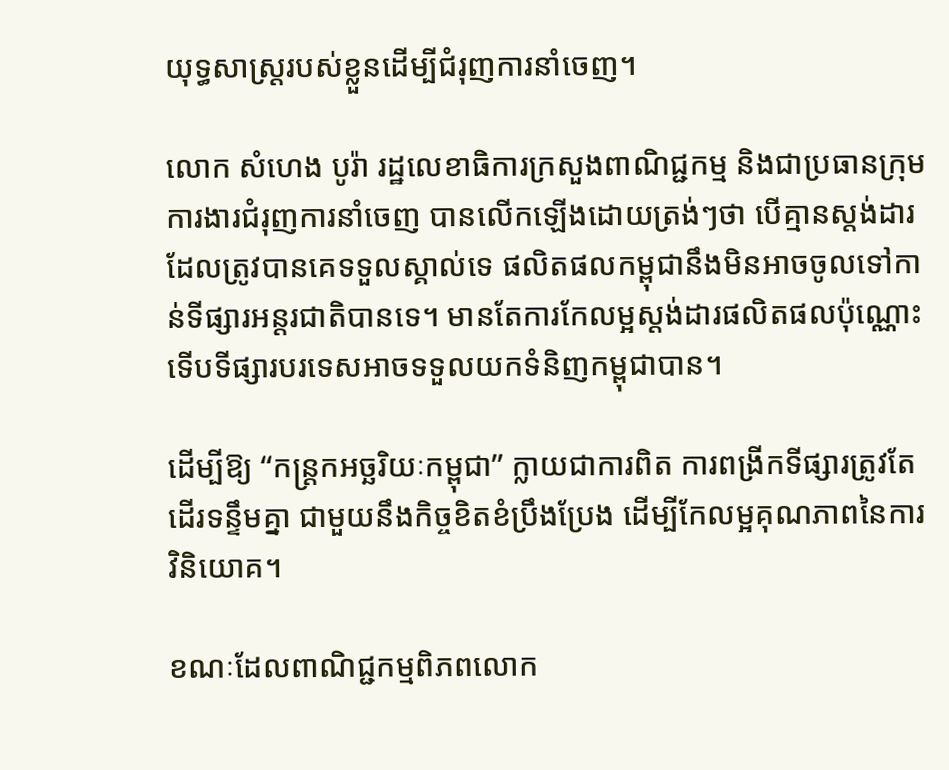យុទ្ធសាស្ត្ររបស់ខ្លួនដើម្បីជំរុញការនាំចេញ។

លោក សំហេង បូរ៉ា រដ្ឋលេខាធិការក្រសួងពាណិជ្ជកម្ម និងជាប្រធានក្រុមការងារជំរុញការនាំចេញ បានលើកឡើងដោយត្រង់ៗថា បើគ្មានស្តង់ដារ ដែលត្រូវបានគេទទួលស្គាល់ទេ ផលិតផលកម្ពុជានឹងមិនអាចចូលទៅកាន់ទីផ្សារអន្តរជាតិបានទេ។ មានតែការកែលម្អស្តង់ដារផលិតផលប៉ុណ្ណោះ ទើបទីផ្សារបរទេសអាចទទួលយកទំនិញកម្ពុជាបាន។

ដើម្បីឱ្យ “កន្ត្រកអច្ឆរិយៈកម្ពុជា” ក្លាយជាការពិត ការពង្រីកទីផ្សារត្រូវតែដើរទន្ទឹមគ្នា ជាមួយនឹងកិច្ចខិតខំប្រឹងប្រែង ដើម្បីកែលម្អគុណភាពនៃការវិនិយោគ។

ខណៈដែលពាណិជ្ជកម្មពិភពលោក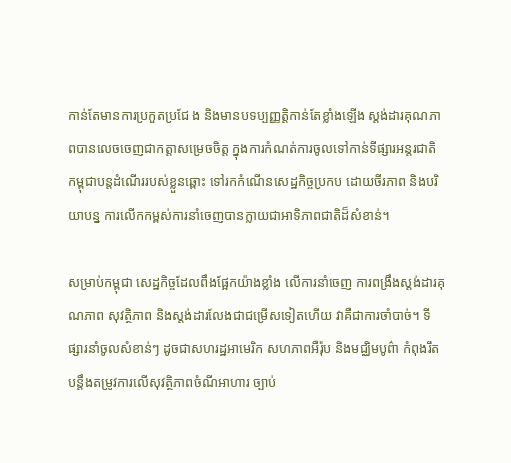កាន់តែមានការប្រកួតប្រជែ ង និងមានបទប្បញ្ញត្តិកាន់តែខ្លាំងឡើង ស្តង់ដារគុណភាពបានលេចចេញជាកត្តាសម្រេចចិត្ត ក្នុងការកំណត់ការចូលទៅកាន់ទីផ្សារអន្តរជាតិ កម្ពុជាបន្តដំណើររបស់ខ្លួនឆ្ពោះ ទៅរកកំណើនសេដ្ឋកិច្ចប្រកប ដោយចីរភាព និងបរិយាបន្ន ការលើកកម្ពស់ការនាំចេញបានក្លាយជាអាទិភាពជាតិដ៏សំខាន់។

សម្រាប់កម្ពុជា សេដ្ឋកិច្ចដែលពឹងផ្អែកយ៉ាងខ្លាំង លើការនាំចេញ ការពង្រឹងស្តង់ដារគុណភាព សុវត្ថិភាព និងស្តង់ដារលែងជាជម្រើសទៀតហើយ វាគឺជាការចាំបាច់។ ទីផ្សារនាំចូលសំខាន់ៗ ដូចជាសហរដ្ឋអាមេរិក សហភាពអឺរ៉ុប និងមជ្ឈិមបូព៌ា កំពុងរឹតបន្តឹងតម្រូវការលើសុវត្ថិភាពចំណីអាហារ ច្បាប់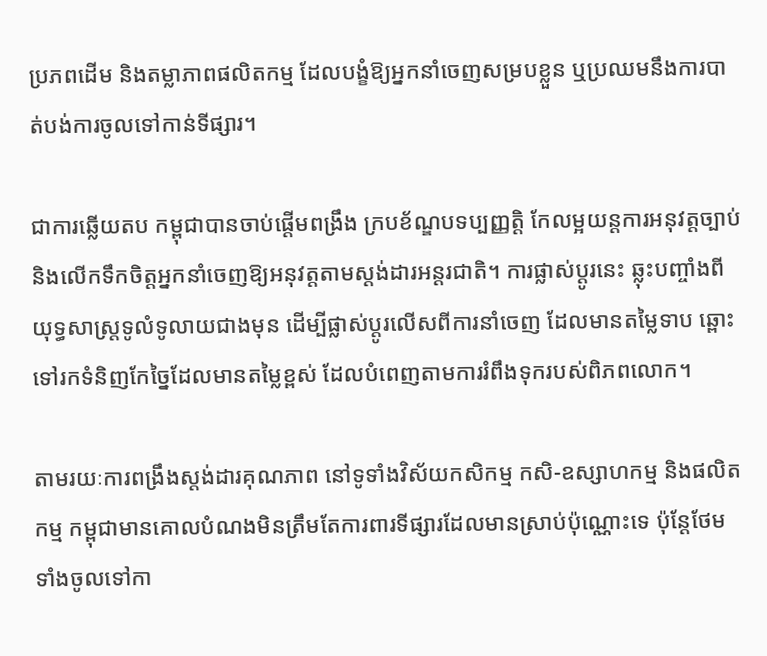ប្រភពដើម និងតម្លាភាពផលិតកម្ម ដែលបង្ខំឱ្យអ្នកនាំចេញសម្របខ្លួន ឬប្រឈមនឹងការបាត់បង់ការចូលទៅកាន់ទីផ្សារ។

ជាការឆ្លើយតប កម្ពុជាបានចាប់ផ្តើមពង្រឹង ក្របខ័ណ្ឌបទប្បញ្ញត្តិ កែលម្អយន្តការអនុវត្តច្បាប់ និងលើកទឹកចិត្តអ្នកនាំចេញឱ្យអនុវត្តតាមស្តង់ដារអន្តរជាតិ។ ការផ្លាស់ប្តូរនេះ ឆ្លុះបញ្ចាំងពីយុទ្ធសាស្ត្រទូលំទូលាយជាងមុន ដើម្បីផ្លាស់ប្តូរលើសពីការនាំចេញ ដែលមានតម្លៃទាប ឆ្ពោះទៅរកទំនិញកែច្នៃដែលមានតម្លៃខ្ពស់ ដែលបំពេញតាមការរំពឹងទុករបស់ពិភពលោក។

តាមរយៈការពង្រឹងស្តង់ដារគុណភាព នៅទូទាំងវិស័យកសិកម្ម កសិ-ឧស្សាហកម្ម និងផលិតកម្ម កម្ពុជាមានគោលបំណងមិនត្រឹមតែការពារទីផ្សារដែលមានស្រាប់ប៉ុណ្ណោះទេ ប៉ុន្តែថែមទាំងចូលទៅកា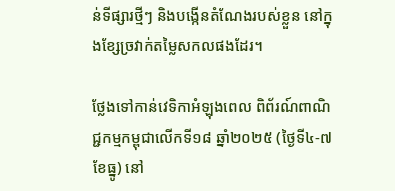ន់ទីផ្សារថ្មីៗ និងបង្កើនតំណែងរបស់ខ្លួន នៅក្នុងខ្សែច្រវាក់តម្លៃសកលផងដែរ។

ថ្លែងទៅកាន់វេទិកាអំឡុងពេល ពិព័រណ៍ពាណិជ្ជកម្មកម្ពុជាលើកទី១៨ ឆ្នាំ២០២៥ (ថ្ងៃទី៤-៧ ខែធ្នូ) នៅ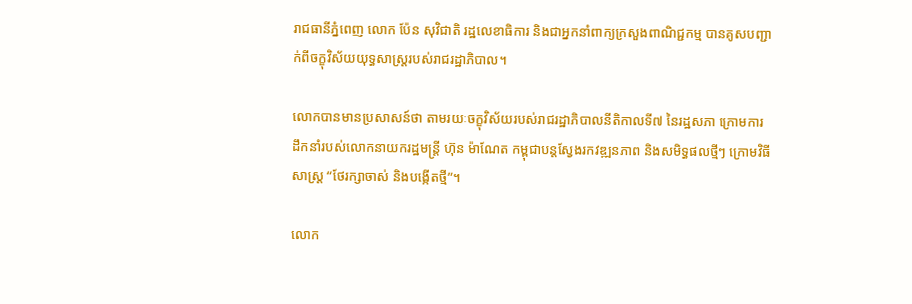រាជធានីភ្នំពេញ លោក ប៉ែន សុវិជាតិ រដ្ឋលេខាធិការ និងជាអ្នកនាំពាក្យក្រសួងពាណិជ្ជកម្ម បានគូសបញ្ជាក់ពីចក្ខុវិស័យយុទ្ធសាស្ត្ររបស់រាជរដ្ឋាភិបាល។

លោកបានមានប្រសាសន៍ថា តាមរយៈចក្ខុវិស័យរបស់រាជរដ្ឋាភិបាលនីតិកាលទី៧ នៃរដ្ឋសភា ក្រោមការដឹកនាំរបស់លោកនាយករដ្ឋមន្ត្រី ហ៊ុន ម៉ាណែត កម្ពុជាបន្តស្វែងរកវឌ្ឍនភាព និងសមិទ្ធផលថ្មីៗ ក្រោមវិធីសាស្រ្ត “ថែរក្សាចាស់ និងបង្កើតថ្មី”។

លោក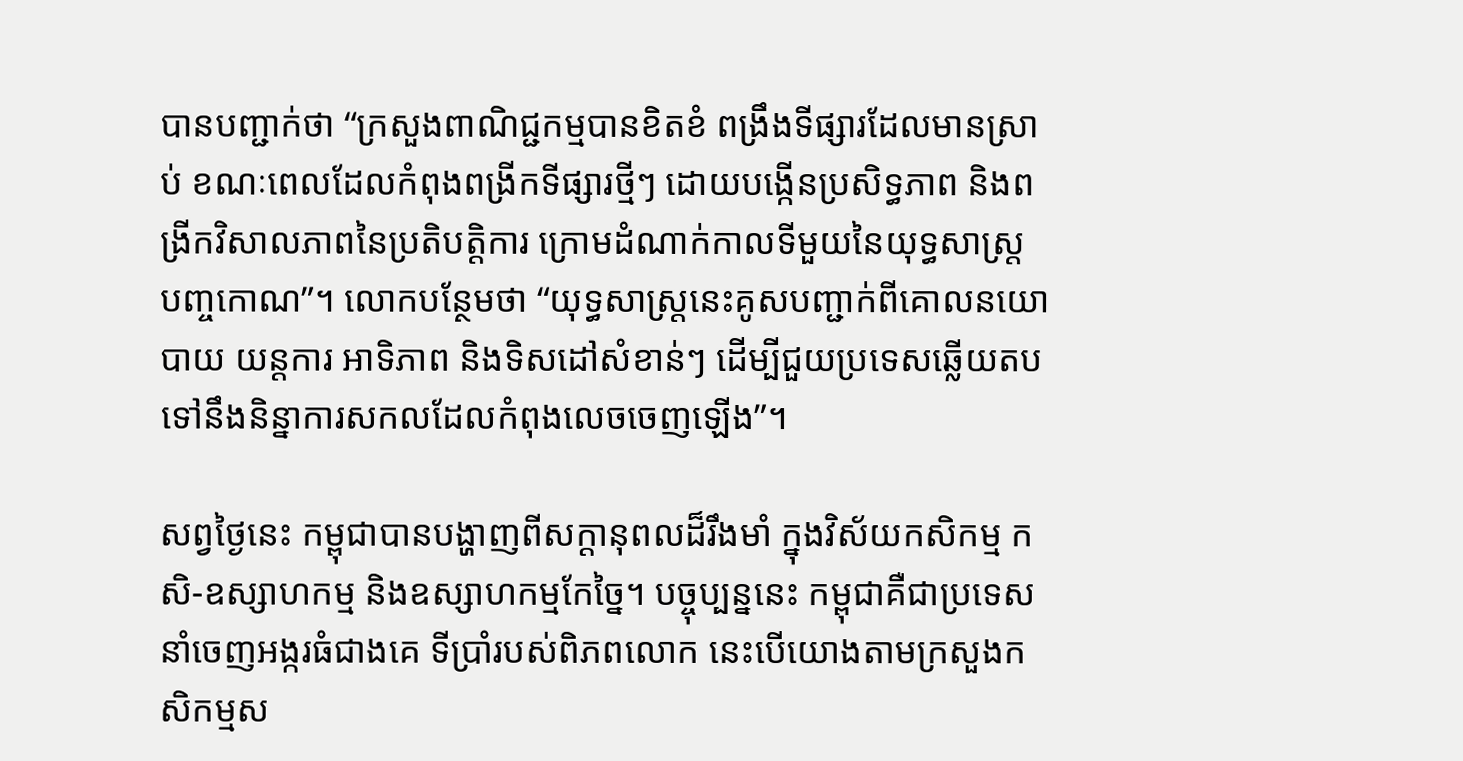បានបញ្ជាក់ថា “ក្រសួងពាណិជ្ជកម្មបានខិតខំ ពង្រឹងទីផ្សារដែលមានស្រាប់ ខណៈពេលដែលកំពុងពង្រីកទីផ្សារថ្មីៗ ដោយបង្កើនប្រសិទ្ធភាព និងពង្រីកវិសាលភាពនៃប្រតិបត្តិការ ក្រោមដំណាក់កាលទីមួយនៃយុទ្ធសាស្ត្រ បញ្ចកោណ”។ លោកបន្ថែមថា “យុទ្ធសាស្ត្រនេះគូសបញ្ជាក់ពីគោលនយោបាយ យន្តការ អាទិភាព និងទិសដៅសំខាន់ៗ ដើម្បីជួយប្រទេសឆ្លើយតប ទៅនឹងនិន្នាការសកលដែលកំពុងលេចចេញឡើង”។

សព្វថ្ងៃនេះ កម្ពុជាបានបង្ហាញពីសក្តានុពលដ៏រឹងមាំ ក្នុងវិស័យកសិកម្ម កសិ-ឧស្សាហកម្ម និងឧស្សាហកម្មកែច្នៃ។ បច្ចុប្បន្ននេះ កម្ពុជាគឺជាប្រទេសនាំចេញអង្ករធំជាងគេ ទីប្រាំរបស់ពិភពលោក នេះបើយោងតាមក្រសួងកសិកម្មស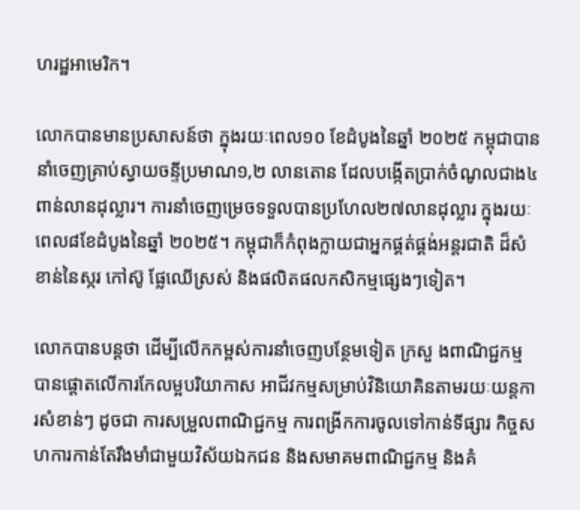ហរដ្ឋអាមេរិក។

លោកបានមានប្រសាសន៍ថា ក្នុងរយៈពេល១០ ខែដំបូងនៃឆ្នាំ ២០២៥ កម្ពុជាបាននាំចេញគ្រាប់ស្វាយចន្ទីប្រមាណ១,២ លានតោន ដែលបង្កើតប្រាក់ចំណូលជាង៤ពាន់លានដុល្លារ។ ការនាំចេញម្រេចទទួលបានប្រហែល២៧លានដុល្លារ ក្នុងរយៈពេល៨ខែដំបូងនៃឆ្នាំ ២០២៥។ កម្ពុជាក៏កំពុងក្លាយជាអ្នកផ្គត់ផ្គង់អន្តរជាតិ ដ៏សំខាន់នៃស្ករ កៅស៊ូ ផ្លែឈើស្រស់ និងផលិតផលកសិកម្មផ្សេងៗទៀត។

លោកបានបន្តថា ដើម្បីលើកកម្ពស់ការនាំចេញបន្ថែមទៀត ក្រសួ ងពាណិជ្ជកម្ម បានផ្តោតលើការកែលម្អបរិយាកាស អាជីវកម្មសម្រាប់វិនិយោគិនតាមរយៈយន្តការសំខាន់ៗ ដូចជា ការសម្រួលពាណិជ្ជកម្ម ការពង្រីកការចូលទៅកាន់ទីផ្សារ កិច្ចសហការកាន់តែរឹងមាំជាមួយវិស័យឯកជន និងសមាគមពាណិជ្ជកម្ម និងគំ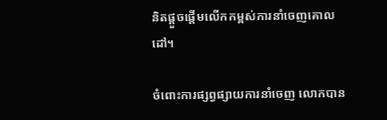និតផ្តួចផ្តើមលើកកម្ពស់ការនាំចេញគោលដៅ។

ចំពោះការផ្សព្វផ្សាយការនាំចេញ លោកបាន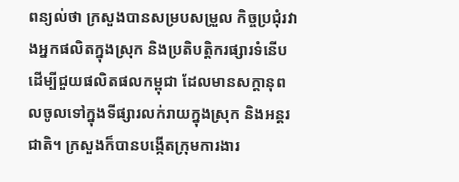ពន្យល់ថា ក្រសួងបានសម្របសម្រួល កិច្ចប្រជុំរវាងអ្នកផលិតក្នុងស្រុក និងប្រតិបត្តិករផ្សារទំនើប ដើម្បីជួយផលិតផលកម្ពុជា ដែលមានសក្តានុពលចូលទៅក្នុងទីផ្សារលក់រាយក្នុងស្រុក និងអន្តរជាតិ។ ក្រសួងក៏បានបង្កើតក្រុមការងារ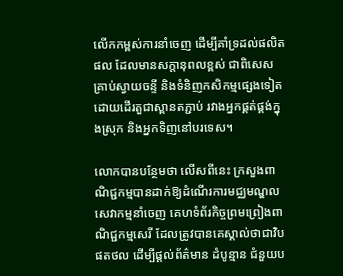លើកកម្ពស់ការនាំចេញ ដើម្បីគាំទ្រដល់ផលិតផល ដែលមានសក្តានុពលខ្ពស់ ជាពិសេសគ្រាប់ស្វាយចន្ទី និងទំនិញកសិកម្មផ្សេងទៀត ដោយដើរតួជាស្ពានតភ្ជាប់ រវាងអ្នកផ្គត់ផ្គង់ក្នុងស្រុក និងអ្នកទិញនៅបរទេស។

លោកបានបន្ថែមថា លើសពីនេះ ក្រសួងពាណិជ្ជកម្មបានដាក់ឱ្យដំណើរការមជ្ឈមណ្ឌលសេវាកម្មនាំចេញ គេហទំព័រកិច្ចព្រមព្រៀងពាណិជ្ជកម្មសេរី ដែលត្រូវបានគេស្គាល់ថាជាវិបផតថល ដើម្បីផ្តល់ព័ត៌មាន ដំបូន្មាន ជំនួយប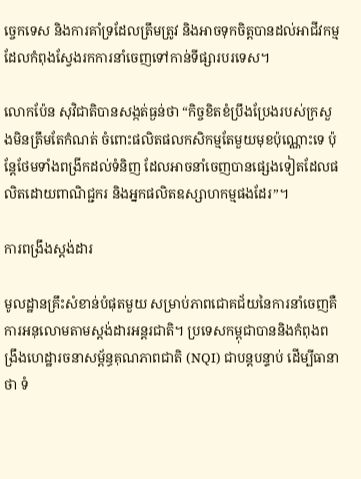ច្ចេកទេស និងការគាំទ្រដែលត្រឹមត្រូវ និងអាចទុកចិត្តបានដល់អាជីវកម្ម ដែលកំពុងស្វែងរកការនាំចេញទៅកាន់ទីផ្សារបរទេស។

លោកប៉ែន សុវិជាតិបានសង្កត់ធ្ងន់ថា “កិច្ចខិតខំប្រឹងប្រែងរបស់ក្រសួងមិនត្រឹមតែកំណត់ ចំពោះផលិតផលកសិកម្មតែមួយមុខប៉ុណ្ណោះទេ ប៉ុន្តែថែមទាំងពង្រីកដល់ទំនិញ ដែលអាចនាំចេញបានផ្សេងទៀតដែលផលិតដោយពាណិជ្ជករ និងអ្នកផលិតឧស្សាហកម្មផងដែរ”។

ការពង្រឹងស្តង់ដារ

មូលដ្ឋានគ្រឹះសំខាន់បំផុតមួយ សម្រាប់ភាពជោគជ័យនៃការនាំចេញគឺការអនុលោមតាមស្តង់ដារអន្តរជាតិ។ ប្រទេសកម្ពុជាបាននិងកំពុងពង្រឹងហេដ្ឋារចនាសម្ព័ន្ធគុណភាពជាតិ (NQI) ជាបន្តបន្ទាប់ ដើម្បីធានាថា ទំ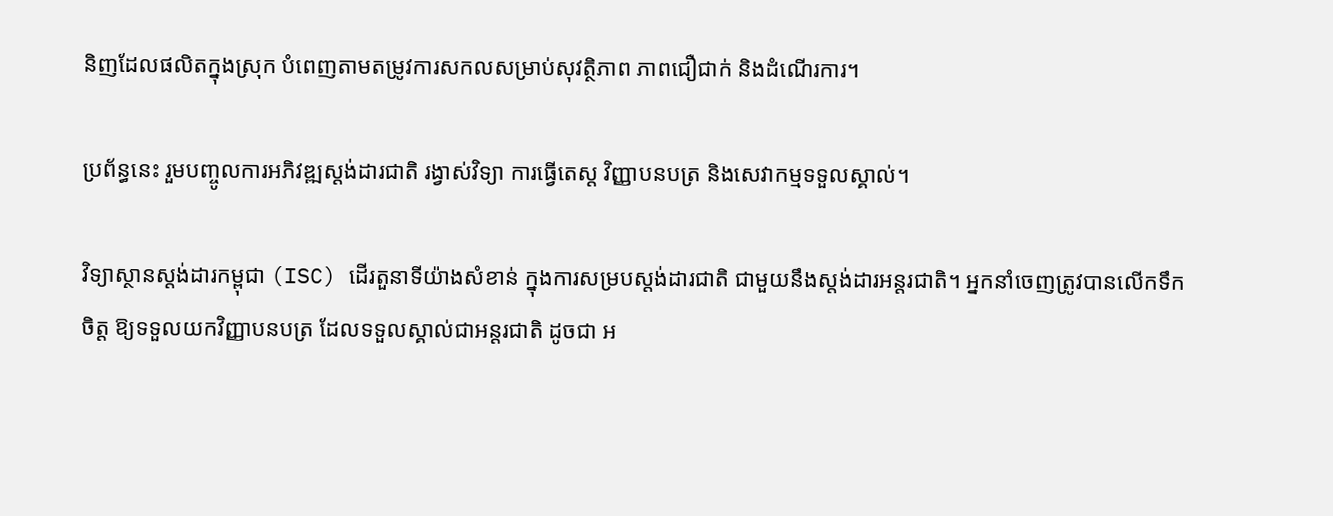និញដែលផលិតក្នុងស្រុក បំពេញតាមតម្រូវការសកលសម្រាប់សុវត្ថិភាព ភាពជឿជាក់ និងដំណើរការ។

ប្រព័ន្ធនេះ រួមបញ្ចូលការអភិវឌ្ឍស្តង់ដារជាតិ រង្វាស់វិទ្យា ការធ្វើតេស្ត វិញ្ញាបនបត្រ និងសេវាកម្មទទួលស្គាល់។

វិទ្យាស្ថានស្តង់ដារកម្ពុជា (ISC) ដើរតួនាទីយ៉ាងសំខាន់ ក្នុងការសម្របស្តង់ដារជាតិ ជាមួយនឹងស្តង់ដារអន្តរជាតិ។ អ្នកនាំចេញត្រូវបានលើកទឹកចិត្ត ឱ្យទទួលយកវិញ្ញាបនបត្រ ដែលទទួលស្គាល់ជាអន្តរជាតិ ដូចជា អ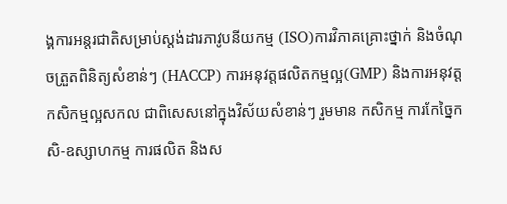ង្គការអន្តរជាតិសម្រាប់ស្តង់ដារភាវូបនីយកម្ម (ISO)ការវិភាគគ្រោះថ្នាក់ និងចំណុចត្រួតពិនិត្យសំខាន់ៗ (HACCP) ការអនុវត្តផលិតកម្មល្អ(GMP) និងការអនុវត្តកសិកម្មល្អសកល ជាពិសេសនៅក្នុងវិស័យសំខាន់ៗ រួមមាន កសិកម្ម ការកែច្នៃកសិ-ឧស្សាហកម្ម ការផលិត និងស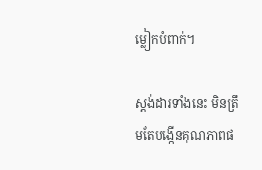ម្លៀកបំពាក់។

ស្តង់ដារទាំងនេះ មិនត្រឹមតែបង្កើនគុណភាពផ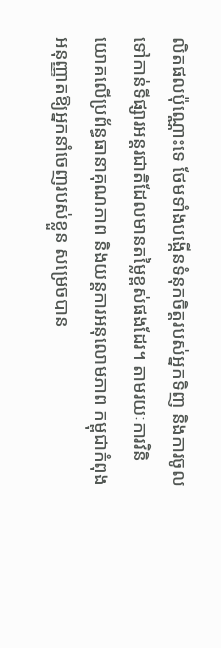លិតផលប៉ុណ្ណោះទេ ថែមទាំងបង្កើនទំនុកចិត្តរបស់អ្នកទិញ និងការចូលទៅកាន់ទីផ្សារអន្តរជាតិដែលមានតម្លៃខ្ពស់ផងដែរ។ តាមរយៈការវិនិយោគលើប្រព័ន្ធធានាគុណភាព និងយន្តការអនុលោមភាព កម្ពុជាកំពុងអនុញ្ញាតឱ្យអ្នកនាំចេញរបស់ខ្លួន សម្រេចបាន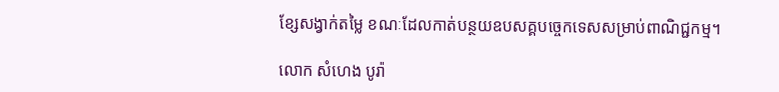ខ្សែសង្វាក់តម្លៃ ខណៈដែលកាត់បន្ថយឧបសគ្គបច្ចេកទេសសម្រាប់ពាណិជ្ជកម្ម។

លោក សំហេង បូរ៉ា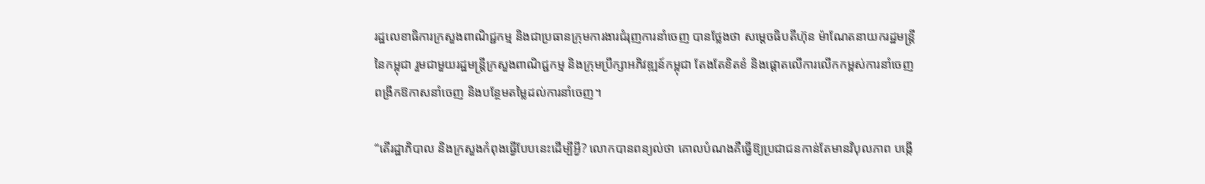រដ្ឋលេខាធិការក្រសួងពាណិជ្ជកម្ម និងជាប្រធានក្រុមការងារជំរុញការនាំចេញ បានថ្លែងថា សម្តេចធិបតីហ៊ុន ម៉ាណែតនាយករដ្ឋមន្ត្រីនៃកម្ពុជា រួមជាមួយរដ្ឋមន្ត្រីក្រសួងពាណិជ្ជកម្ម និងក្រុមប្រឹក្សាអភិវឌ្ឍន៍កម្ពុជា តែងតែខិតខំ និងផ្តោតលើការលើកកម្ពស់ការនាំចេញ ពង្រីកឱកាសនាំចេញ និងបន្ថែមតម្លៃដល់ការនាំចេញ។

“តើរដ្ឋាភិបាល និងក្រសួងកំពុងធ្វើបែបនេះដើម្បីអ្វី? លោកបានពន្យល់ថា គោលបំណងគឺធ្វើឱ្យប្រជាជនកាន់តែមានវិបុលភាព បង្កើ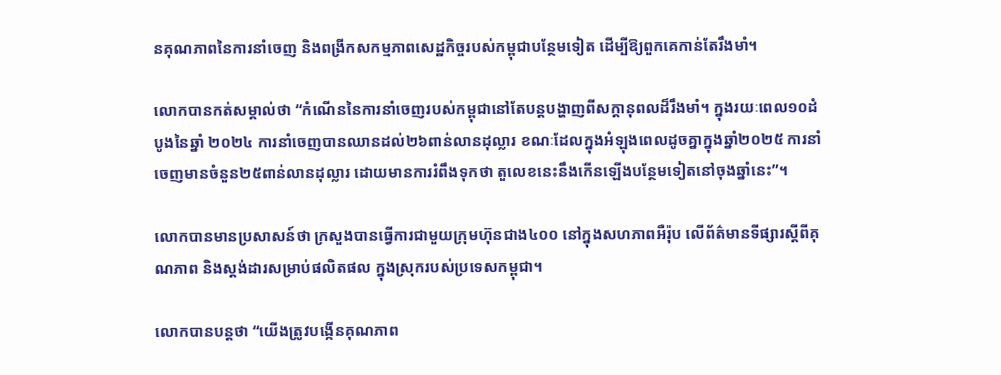នគុណភាពនៃការនាំចេញ និងពង្រីកសកម្មភាពសេដ្ឋកិច្ចរបស់កម្ពុជាបន្ថែមទៀត ដើម្បីឱ្យពួកគេកាន់តែរឹងមាំ។

លោកបានកត់សម្គាល់ថា “កំណើននៃការនាំចេញរបស់កម្ពុជានៅតែបន្តបង្ហាញពីសក្តានុពលដ៏រឹងមាំ។ ក្នុងរយៈពេល១០ដំបូងនៃឆ្នាំ ២០២៤ ការនាំចេញបានឈានដល់២៦ពាន់លានដុល្លារ ខណៈដែលក្នុងអំឡុងពេលដូចគ្នាក្នុងឆ្នាំ២០២៥ ការនាំចេញមានចំនួន២៥ពាន់លានដុល្លារ ដោយមានការរំពឹងទុកថា តួលេខនេះនឹងកើនឡើងបន្ថែមទៀតនៅចុងឆ្នាំនេះ”។

លោកបានមានប្រសាសន៍ថា ក្រសួងបានធ្វើការជាមួយក្រុមហ៊ុនជាង៤០០ នៅក្នុងសហភាពអឺរ៉ុប លើព័ត៌មានទីផ្សារស្តីពីគុណភាព និងស្តង់ដារសម្រាប់ផលិតផល ក្នុងស្រុករបស់ប្រទេសកម្ពុជា។

លោកបានបន្តថា “យើងត្រូវបង្កើនគុណភាព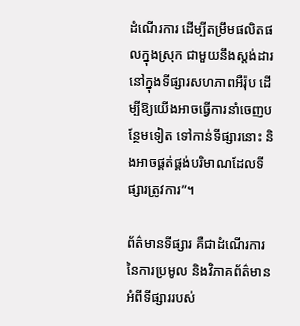ដំណើរការ ដើម្បីតម្រឹមផលិតផលក្នុងស្រុក ជាមួយនឹងស្តង់ដារនៅក្នុងទីផ្សារសហភាពអឺរ៉ុប ដើម្បីឱ្យយើងអាចធ្វើការនាំចេញបន្ថែមទៀត ទៅកាន់ទីផ្សារនោះ និងអាចផ្គត់ផ្គង់បរិមាណដែលទីផ្សារត្រូវការ”។

ព័ត៌មានទីផ្សារ គឺជាដំណើរការនៃការប្រមូល និងវិភាគព័ត៌មានអំពីទីផ្សាររបស់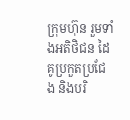ក្រុមហ៊ុន រួមទាំងអតិថិជន ដៃគូប្រកួតប្រជែង និងបរិ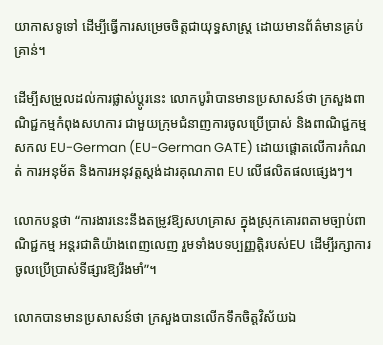យាកាសទូទៅ ដើម្បីធ្វើការសម្រេចចិត្តជាយុទ្ធសាស្ត្រ ដោយមានព័ត៌មានគ្រប់គ្រាន់។

ដើម្បីសម្រួលដល់ការផ្លាស់ប្តូរនេះ លោកបូរ៉ាបានមានប្រសាសន៍ថា ក្រសួងពាណិជ្ជកម្មកំពុងសហការ ជាមួយក្រុមជំនាញការចូលប្រើប្រាស់ និងពាណិជ្ជកម្មសកល EU-German (EU-German GATE) ដោយផ្តោតលើការកំណត់ ការអនុម័ត និងការអនុវត្តស្តង់ដារគុណភាព EU លើផលិតផលផ្សេងៗ។

លោកបន្តថា “ការងារនេះនឹងតម្រូវឱ្យសហគ្រាស ក្នុងស្រុកគោរពតាមច្បាប់ពាណិជ្ជកម្ម អន្តរជាតិយ៉ាងពេញលេញ រួមទាំងបទប្បញ្ញត្តិរបស់EU ដើម្បីរក្សាការចូលប្រើប្រាស់ទីផ្សារឱ្យរឹងមាំ”។

លោកបានមានប្រសាសន៍ថា ក្រសួងបានលើកទឹកចិត្តវិស័យឯ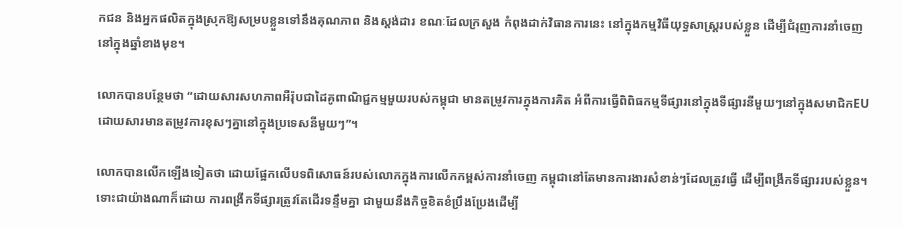កជន និងអ្នកផលិតក្នុងស្រុកឱ្យសម្របខ្លួនទៅនឹងគុណភាព និងស្តង់ដារ ខណៈដែលក្រសួង កំពុងដាក់វិធានការនេះ នៅក្នុងកម្មវិធីយុទ្ធសាស្ត្ររបស់ខ្លួន ដើម្បីជំរុញការនាំចេញនៅក្នុងឆ្នាំខាងមុខ។

លោកបានបន្ថែមថា “ដោយសារសហភាពអឺរ៉ុបជាដៃគូពាណិជ្ជកម្មមួយរបស់កម្ពុជា មានតម្រូវការក្នុងការគិត អំពីការធ្វើពិពិធកម្មទីផ្សារនៅក្នុងទីផ្សារនីមួយៗនៅក្នុងសមាជិកEU ដោយសារមានតម្រូវការខុសៗគ្នានៅក្នុងប្រទេសនីមួយៗ”។

លោកបានលើកឡើងទៀតថា ដោយផ្អែកលើបទពិសោធន៍របស់លោកក្នុងការលើកកម្ពស់ការនាំចេញ កម្ពុជានៅតែមានការងារសំខាន់ៗដែលត្រូវធ្វើ ដើម្បីពង្រីកទីផ្សាររបស់ខ្លួន។ ទោះជាយ៉ាងណាក៏ដោយ ការពង្រីកទីផ្សារត្រូវតែដើរទន្ទឹមគ្នា ជាមួយនឹងកិច្ចខិតខំប្រឹងប្រែងដើម្បី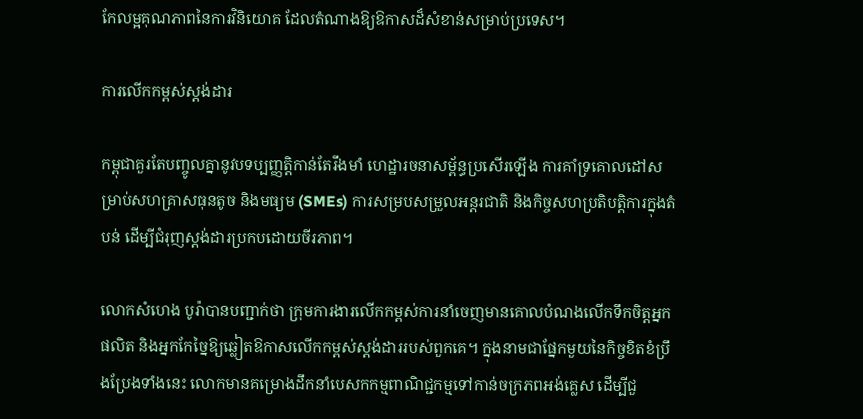កែលម្អគុណភាពនៃការវិនិយោគ ដែលតំណាងឱ្យឱកាសដ៏សំខាន់សម្រាប់ប្រទេស។

ការលើកកម្ពស់ស្តង់ដារ

កម្ពុជាគួរតែបញ្ចូលគ្នានូវបទប្បញ្ញត្តិកាន់តែរឹងមាំ ហេដ្ឋារចនាសម្ព័ន្ធប្រសើរឡើង ការគាំទ្រគោលដៅសម្រាប់សហគ្រាសធុនតូច និងមធ្យម (SMEs) ការសម្របសម្រួលអន្តរជាតិ និងកិច្ចសហប្រតិបត្តិការក្នុងតំបន់ ដើម្បីជំរុញស្តង់ដារប្រកបដោយចីរភាព។

លោកសំហេង បូរ៉ាបានបញ្ជាក់ថា ក្រុមការងារលើកកម្ពស់ការនាំចេញមានគោលបំណងលើកទឹកចិត្តអ្នកផលិត និងអ្នកកែច្នៃឱ្យឆ្លៀតឱកាសលើកកម្ពស់ស្តង់ដាររបស់ពួកគេ។ ក្នុងនាមជាផ្នែកមួយនៃកិច្ចខិតខំប្រឹងប្រែងទាំងនេះ លោកមានគម្រោងដឹកនាំបេសកកម្មពាណិជ្ជកម្មទៅកាន់ចក្រភពអង់គ្លេស ដើម្បីជួ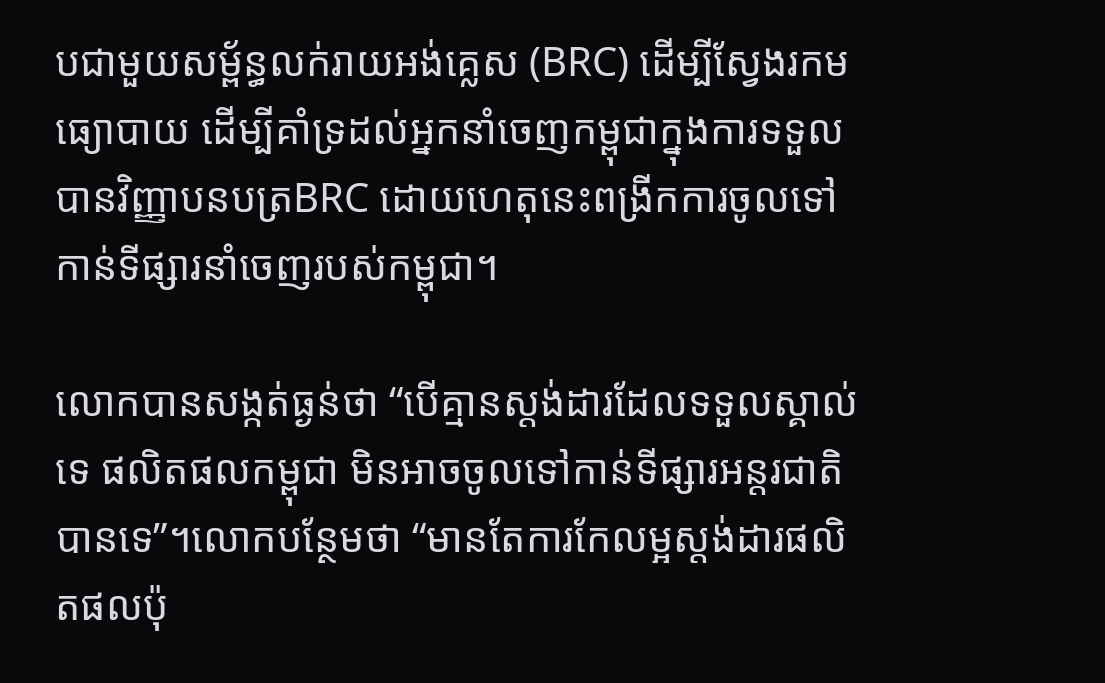បជាមួយសម្ព័ន្ធលក់រាយអង់គ្លេស (BRC) ដើម្បីស្វែងរកមធ្យោបាយ ដើម្បីគាំទ្រដល់អ្នកនាំចេញកម្ពុជាក្នុងការទទួលបានវិញ្ញាបនបត្រBRC ដោយហេតុនេះពង្រីកការចូលទៅកាន់ទីផ្សារនាំចេញរបស់កម្ពុជា។

លោកបានសង្កត់ធ្ងន់ថា “បើគ្មានស្តង់ដារដែលទទួលស្គាល់ទេ ផលិតផលកម្ពុជា មិនអាចចូលទៅកាន់ទីផ្សារអន្តរជាតិបានទេ”។លោកបន្ថែមថា “មានតែការកែលម្អស្តង់ដារផលិតផលប៉ុ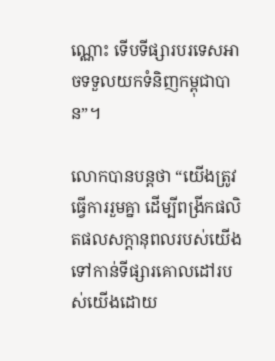ណ្ណោះ ទើបទីផ្សារបរទេសអាចទទួលយកទំនិញកម្ពុជាបាន”។

លោកបានបន្តថា “យើងត្រូវធ្វើការរួមគ្នា ដើម្បីពង្រីកផលិតផលសក្តានុពលរបស់យើង ទៅកាន់ទីផ្សារគោលដៅរបស់យើងដោយ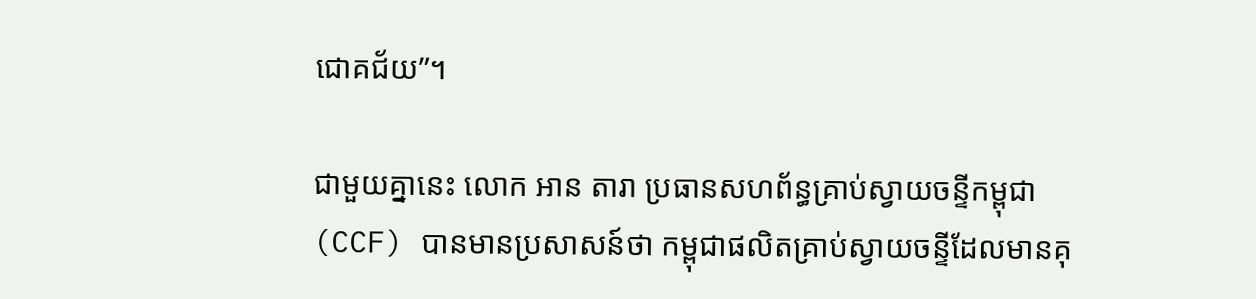ជោគជ័យ”។

ជាមួយគ្នានេះ លោក អាន តារា ប្រធានសហព័ន្ធគ្រាប់ស្វាយចន្ទីកម្ពុជា (CCF) បានមានប្រសាសន៍ថា កម្ពុជាផលិតគ្រាប់ស្វាយចន្ទីដែលមានគុ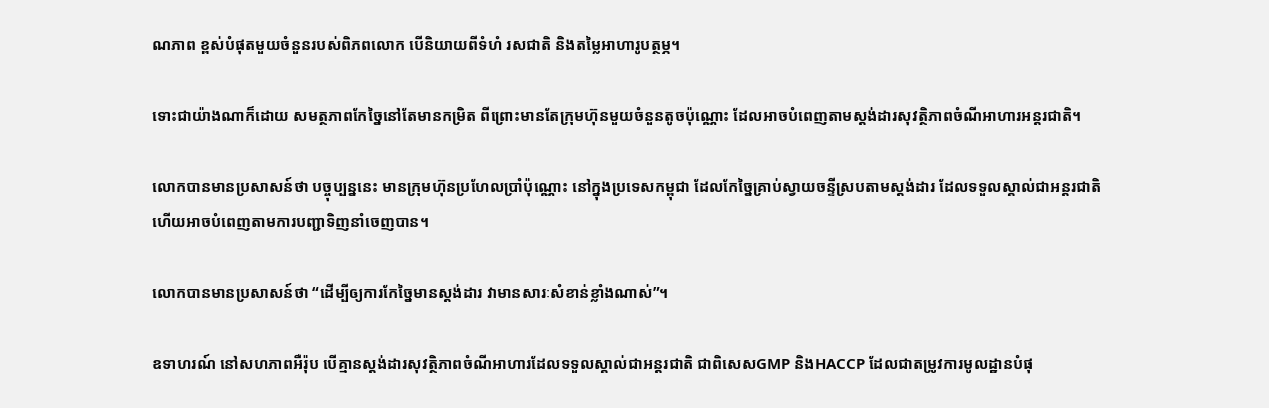ណភាព ខ្ពស់បំផុតមួយចំនួនរបស់ពិភពលោក បើនិយាយពីទំហំ រសជាតិ និងតម្លៃអាហារូបត្ថម្ភ។

ទោះជាយ៉ាងណាក៏ដោយ សមត្ថភាពកែច្នៃនៅតែមានកម្រិត ពីព្រោះមានតែក្រុមហ៊ុនមួយចំនួនតូចប៉ុណ្ណោះ ដែលអាចបំពេញតាមស្តង់ដារសុវត្ថិភាពចំណីអាហារអន្តរជាតិ។

លោកបានមានប្រសាសន៍ថា បច្ចុប្បន្ននេះ មានក្រុមហ៊ុនប្រហែលប្រាំប៉ុណ្ណោះ នៅក្នុងប្រទេសកម្ពុជា ដែលកែច្នៃគ្រាប់ស្វាយចន្ទីស្របតាមស្តង់ដារ ដែលទទួលស្គាល់ជាអន្តរជាតិ ហើយអាចបំពេញតាមការបញ្ជាទិញនាំចេញបាន។

លោកបានមានប្រសាសន៍ថា “ដើម្បីឲ្យការកែច្នៃមានស្តង់ដារ វាមានសារៈសំខាន់ខ្លាំងណាស់”។

ឧទាហរណ៍ នៅសហភាពអឺរ៉ុប បើគ្មានស្តង់ដារសុវត្ថិភាពចំណីអាហារដែលទទួលស្គាល់ជាអន្តរជាតិ ជាពិសេសGMP និងHACCP ដែលជាតម្រូវការមូលដ្ឋានបំផុ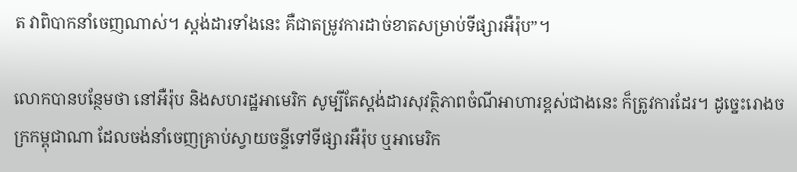ត វាពិបាកនាំចេញណាស់។ ស្តង់ដារទាំងនេះ គឺជាតម្រូវការដាច់ខាតសម្រាប់ទីផ្សារអឺរ៉ុប”។

លោកបានបន្ថែមថា នៅអឺរ៉ុប និងសហរដ្ឋអាមេរិក សូម្បីតែស្តង់ដារសុវត្ថិភាពចំណីអាហារខ្ពស់ជាងនេះ ក៏ត្រូវការដែរ។ ដូច្នេះរោងចក្រកម្ពុជាណា ដែលចង់នាំចេញគ្រាប់ស្វាយចន្ទីទៅទីផ្សារអឺរ៉ុប ឬអាមេរិក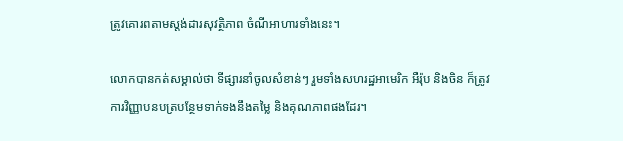ត្រូវគោរពតាមស្តង់ដារសុវត្ថិភាព ចំណីអាហារទាំងនេះ។

លោកបានកត់សម្គាល់ថា ទីផ្សារនាំចូលសំខាន់ៗ រួមទាំងសហរដ្ឋអាមេរិក អឺរ៉ុប និងចិន ក៏ត្រូវការវិញ្ញាបនបត្របន្ថែមទាក់ទងនឹងតម្លៃ និងគុណភាពផងដែរ។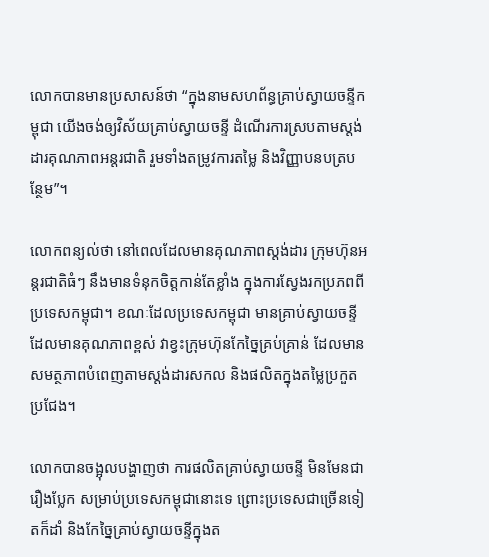លោកបានមានប្រសាសន៍ថា “ក្នុងនាមសហព័ន្ធគ្រាប់ស្វាយចន្ទីកម្ពុជា យើងចង់ឲ្យវិស័យគ្រាប់ស្វាយចន្ទី ដំណើរការស្របតាមស្តង់ដារគុណភាពអន្តរជាតិ រួមទាំងតម្រូវការតម្លៃ និងវិញ្ញាបនបត្របន្ថែម”។

លោកពន្យល់ថា នៅពេលដែលមានគុណភាពស្តង់ដារ ក្រុមហ៊ុនអន្តរជាតិធំៗ នឹងមានទំនុកចិត្តកាន់តែខ្លាំង ក្នុងការស្វែងរកប្រភពពីប្រទេសកម្ពុជា។ ខណៈដែលប្រទេសកម្ពុជា មានគ្រាប់ស្វាយចន្ទីដែលមានគុណភាពខ្ពស់ វាខ្វះក្រុមហ៊ុនកែច្នៃគ្រប់គ្រាន់ ដែលមានសមត្ថភាពបំពេញតាមស្តង់ដារសកល និងផលិតក្នុងតម្លៃប្រកួតប្រជែង។

លោកបានចង្អុលបង្ហាញថា ការផលិតគ្រាប់ស្វាយចន្ទី មិនមែនជារឿងប្លែក សម្រាប់ប្រទេសកម្ពុជានោះទេ ព្រោះប្រទេសជាច្រើនទៀតក៏ដាំ និងកែច្នៃគ្រាប់ស្វាយចន្ទីក្នុងត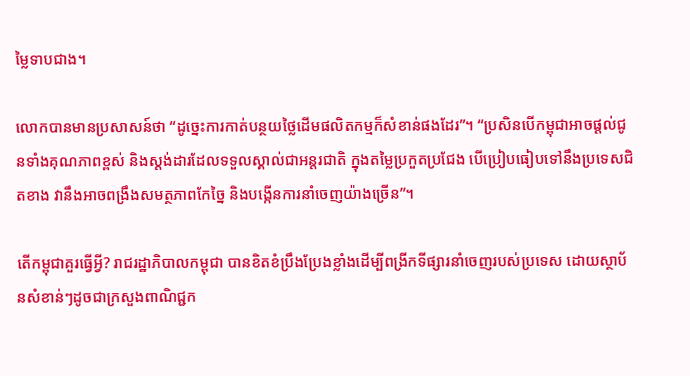ម្លៃទាបជាង។

លោកបានមានប្រសាសន៍ថា “ដូច្នេះការកាត់បន្ថយថ្លៃដើមផលិតកម្មក៏សំខាន់ផងដែរ”។ “ប្រសិនបើកម្ពុជាអាចផ្តល់ជូនទាំងគុណភាពខ្ពស់ និងស្តង់ដារដែលទទួលស្គាល់ជាអន្តរជាតិ ក្នុងតម្លៃប្រកួតប្រជែង បើប្រៀបធៀបទៅនឹងប្រទេសជិតខាង វានឹងអាចពង្រឹងសមត្ថភាពកែច្នៃ និងបង្កើនការនាំចេញយ៉ាងច្រើន”។

តើកម្ពុជាគួរធ្វើអ្វី? រាជរដ្ឋាភិបាលកម្ពុជា បានខិតខំប្រឹងប្រែងខ្លាំងដើម្បីពង្រីកទីផ្សារនាំចេញរបស់ប្រទេស ដោយស្ថាប័នសំខាន់ៗដូចជាក្រសួងពាណិជ្ជក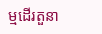ម្មដើរតួនា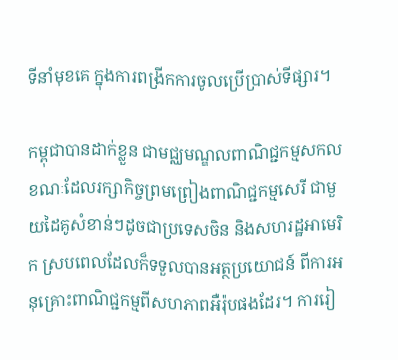ទីនាំមុខគេ ក្នុងការពង្រីកការចូលប្រើប្រាស់ទីផ្សារ។

កម្ពុជាបានដាក់ខ្លួន ជាមជ្ឈមណ្ឌលពាណិជ្ជកម្មសកល ខណៈដែលរក្សាកិច្ចព្រមព្រៀងពាណិជ្ជកម្មសេរី ជាមួយដៃគូសំខាន់ៗដូចជាប្រទេសចិន និងសហរដ្ឋអាមេរិក ស្របពេលដែលក៏ទទួលបានអត្ថប្រយោជន៍ ពីការអនុគ្រោះពាណិជ្ជកម្មពីសហភាពអឺរ៉ុបផងដែរ។ ការរៀ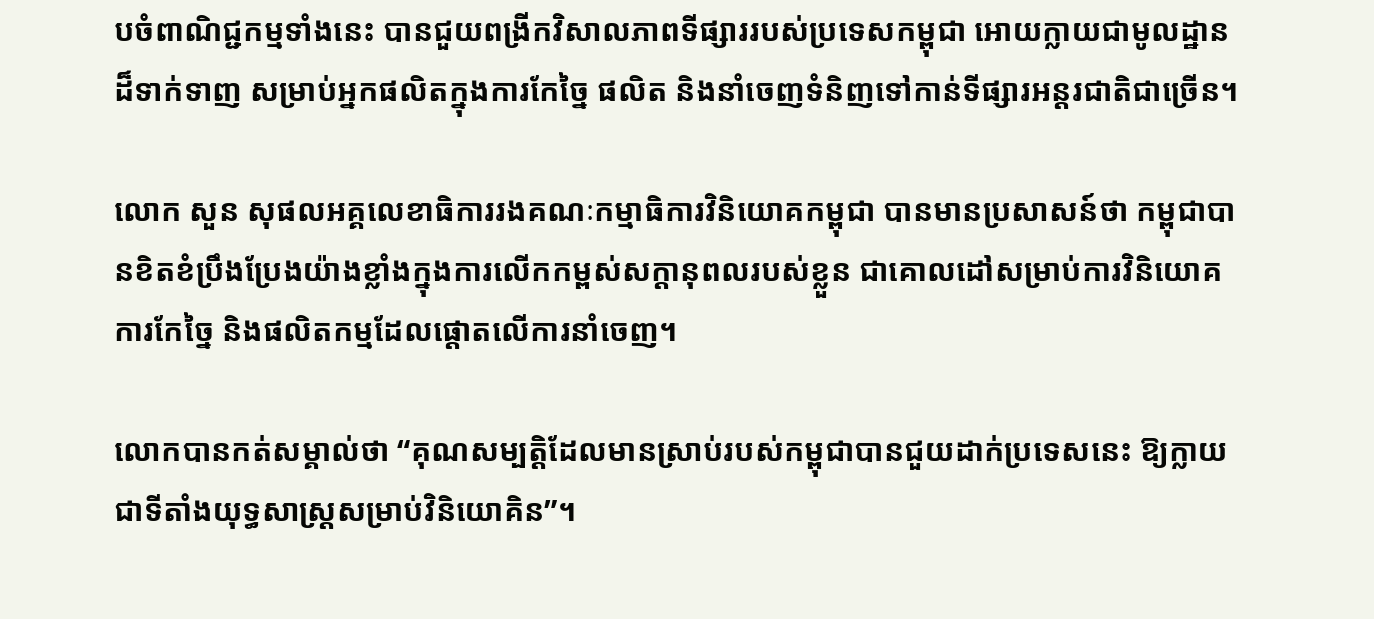បចំពាណិជ្ជកម្មទាំងនេះ បានជួយពង្រីកវិសាលភាពទីផ្សាររបស់ប្រទេសកម្ពុជា អោយក្លាយជាមូលដ្ឋានដ៏ទាក់ទាញ សម្រាប់អ្នកផលិតក្នុងការកែច្នៃ ផលិត និងនាំចេញទំនិញទៅកាន់ទីផ្សារអន្តរជាតិជាច្រើន។

លោក សួន សុផលអគ្គលេខាធិការរងគណៈកម្មាធិការវិនិយោគកម្ពុជា បានមានប្រសាសន៍ថា កម្ពុជាបានខិតខំប្រឹងប្រែងយ៉ាងខ្លាំងក្នុងការលើកកម្ពស់សក្តានុពលរបស់ខ្លួន ជាគោលដៅសម្រាប់ការវិនិយោគ ការកែច្នៃ និងផលិតកម្មដែលផ្តោតលើការនាំចេញ។

លោកបានកត់សម្គាល់ថា “គុណសម្បត្តិដែលមានស្រាប់របស់កម្ពុជាបានជួយដាក់ប្រទេសនេះ ឱ្យក្លាយជាទីតាំងយុទ្ធសាស្ត្រសម្រាប់វិនិយោគិន”។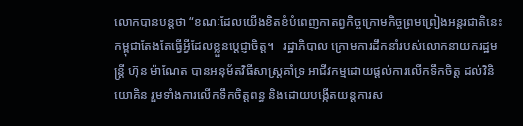លោកបានបន្តថា “ខណៈដែលយើងខិតខំបំពេញកាតព្វកិច្ចក្រោមកិច្ចព្រមព្រៀងអន្តរជាតិនេះ កម្ពុជាតែងតែធ្វើអ្វីដែលខ្លួនប្តេជ្ញាចិត្ត។   រដ្ឋាភិបាល ក្រោមការដឹកនាំរបស់លោកនាយករដ្ឋមន្ត្រី ហ៊ុន ម៉ាណែត បានអនុម័តវិធីសាស្រ្តគាំទ្រ អាជីវកម្មដោយផ្តល់ការលើកទឹកចិត្ត ដល់វិនិយោគិន រួមទាំងការលើកទឹកចិត្តពន្ធ និងដោយបង្កើតយន្តការស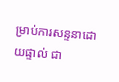ម្រាប់ការសន្ទនាដោយផ្ទាល់ ជា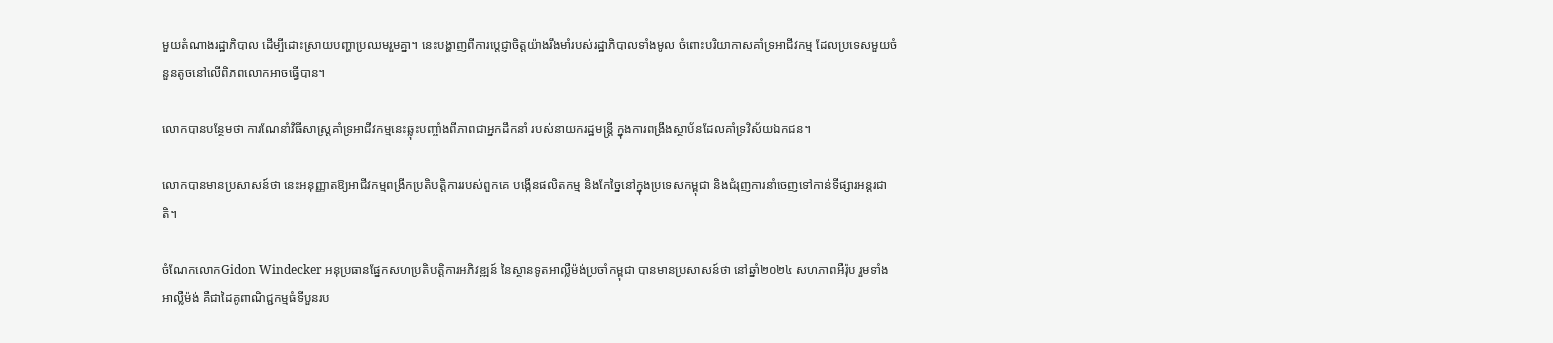មួយតំណាងរដ្ឋាភិបាល ដើម្បីដោះស្រាយបញ្ហាប្រឈមរួមគ្នា។ នេះបង្ហាញពីការប្តេជ្ញាចិត្តយ៉ាងរឹងមាំរបស់រដ្ឋាភិបាលទាំងមូល ចំពោះបរិយាកាសគាំទ្រអាជីវកម្ម ដែលប្រទេសមួយចំនួនតូចនៅលើពិភពលោកអាចធ្វើបាន។

លោកបានបន្ថែមថា ការណែនាំវិធីសាស្រ្តគាំទ្រអាជីវកម្មនេះឆ្លុះបញ្ចាំងពីភាពជាអ្នកដឹកនាំ របស់នាយករដ្ឋមន្ត្រី ក្នុងការពង្រឹងស្ថាប័នដែលគាំទ្រវិស័យឯកជន។

លោកបានមានប្រសាសន៍ថា នេះអនុញ្ញាតឱ្យអាជីវកម្មពង្រីកប្រតិបត្តិការរបស់ពួកគេ បង្កើនផលិតកម្ម និងកែច្នៃនៅក្នុងប្រទេសកម្ពុជា និងជំរុញការនាំចេញទៅកាន់ទីផ្សារអន្តរជាតិ។

ចំណែកលោកGidon Windecker អនុប្រធានផ្នែកសហប្រតិបត្តិការអភិវឌ្ឍន៍ នៃស្ថានទូតអាល្លឺម៉ង់ប្រចាំកម្ពុជា បានមានប្រសាសន៍ថា នៅឆ្នាំ២០២៤ សហភាពអឺរ៉ុប រួមទាំងអាល្លឺម៉ង់ គឺជាដៃគូពាណិជ្ជកម្មធំទីបួនរប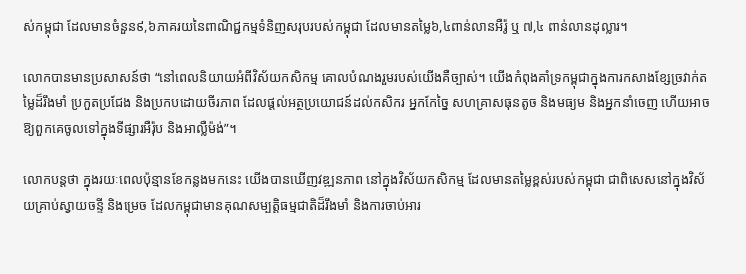ស់កម្ពុជា ដែលមានចំនួន៩,៦ភាគរយនៃពាណិជ្ជកម្មទំនិញសរុបរបស់កម្ពុជា ដែលមានតម្លៃ៦,៤ពាន់លានអឺរ៉ូ ឬ ៧,៤ ពាន់លានដុល្លារ។

លោកបានមានប្រសាសន៍ថា “នៅពេលនិយាយអំពីវិស័យកសិកម្ម គោលបំណងរួមរបស់យើងគឺច្បាស់។ យើងកំពុងគាំទ្រកម្ពុជាក្នុងការកសាងខ្សែច្រវាក់តម្លៃដ៏រឹងមាំ ប្រកួតប្រជែង និងប្រកបដោយចីរភាព ដែលផ្តល់អត្ថប្រយោជន៍ដល់កសិករ អ្នកកែច្នៃ សហគ្រាសធុនតូច និងមធ្យម និងអ្នកនាំចេញ ហើយអាចឱ្យពួកគេចូលទៅក្នុងទីផ្សារអឺរ៉ុប និងអាល្លឺម៉ង់”។

លោកបន្តថា ក្នុងរយៈពេលប៉ុន្មានខែកន្លងមកនេះ យើងបានឃើញវឌ្ឍនភាព នៅក្នុងវិស័យកសិកម្ម ដែលមានតម្លៃខ្ពស់របស់កម្ពុជា ជាពិសេសនៅក្នុងវិស័យគ្រាប់ស្វាយចន្ទី និងម្រេច ដែលកម្ពុជាមានគុណសម្បត្តិធម្មជាតិដ៏រឹងមាំ និងការចាប់អារ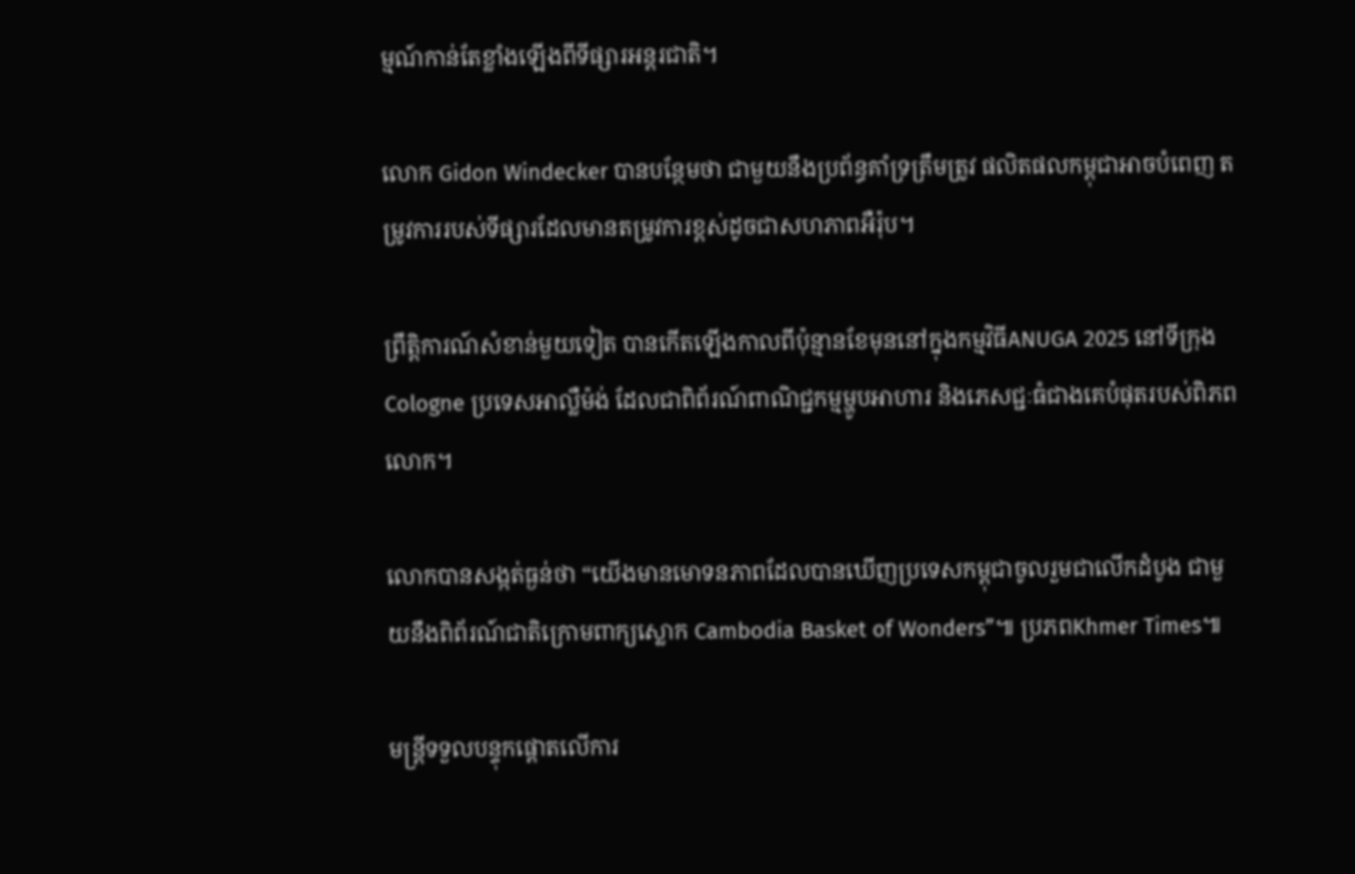ម្មណ៍កាន់តែខ្លាំងឡើងពីទីផ្សារអន្តរជាតិ។

លោក Gidon Windecker បានបន្ថែមថា ជាមួយនឹងប្រព័ន្ធគាំទ្រត្រឹមត្រូវ ផលិតផលកម្ពុជាអាចបំពេញ តម្រូវការរបស់ទីផ្សារដែលមានតម្រូវការខ្ពស់ដូចជាសហភាពអឺរ៉ុប។

ព្រឹត្តិការណ៍សំខាន់មួយទៀត បានកើតឡើងកាលពីប៉ុន្មានខែមុននៅក្នុងកម្មវិធីANUGA 2025 នៅទីក្រុង Cologne ប្រទេសអាល្លឺម៉ង់ ដែលជាពិព័រណ៍ពាណិជ្ជកម្មម្ហូបអាហារ និងភេសជ្ជៈធំជាងគេបំផុតរបស់ពិភពលោក។

លោកបានសង្កត់ធ្ងន់ថា “យើងមានមោទនភាពដែលបានឃើញប្រទេសកម្ពុជាចូលរួមជាលើកដំបូង ជាមួយនឹងពិព័រណ៍ជាតិក្រោមពាក្យស្លោក Cambodia Basket of Wonders”៕ ប្រភពKhmer Times៕

មន្រ្តីទទួលបន្ទុកផ្តោតលើការ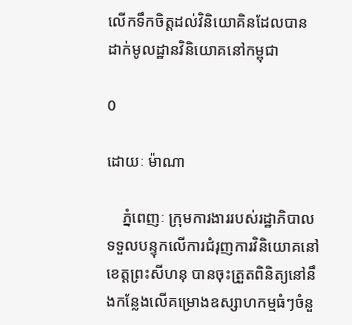លើកទឹកចិត្តដល់វិនិយោគិនដែលបានដាក់មូលដ្ឋានវិនិយោគនៅកម្ពុជា

0

ដោយៈ ម៉ាណា

    ភ្នំពេញៈ ក្រុមការងាររបស់រដ្ឋាភិបាល ទទួលបន្ទុកលើការជំរុញការវិនិយោគនៅខេត្តព្រះសីហនុ បានចុះត្រួតពិនិត្យនៅនឹងកន្លែងលើគម្រោងឧស្សាហកម្មធំៗចំនួ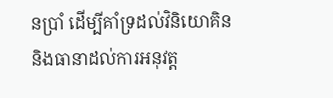នប្រាំ ដើម្បីគាំទ្រដល់វិនិយោគិន និងធានាដល់ការអនុវត្ត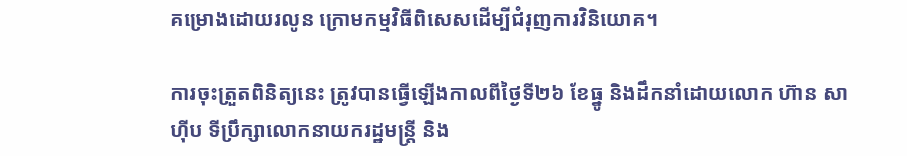គម្រោងដោយរលូន ក្រោមកម្មវិធីពិសេសដើម្បីជំរុញការវិនិយោគ។

ការចុះត្រួតពិនិត្យនេះ ត្រូវបានធ្វើឡើងកាលពីថ្ងៃទី២៦ ខែធ្នូ និងដឹកនាំដោយលោក ហ៊ាន សាហ៊ីប ទីប្រឹក្សាលោកនាយករដ្ឋមន្ត្រី និង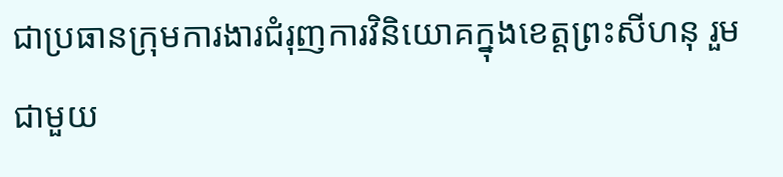ជាប្រធានក្រុមការងារជំរុញការវិនិយោគក្នុងខេត្តព្រះសីហនុ រួមជាមួយ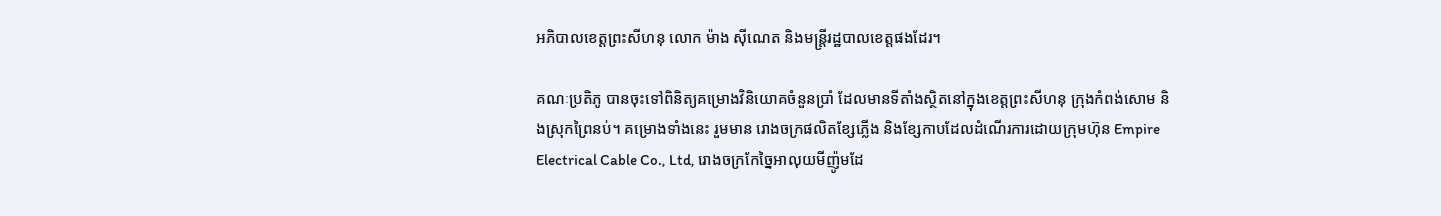អភិបាលខេត្តព្រះសីហនុ លោក ម៉ាង ស៊ីណេត និងមន្ត្រីរដ្ឋបាលខេត្តផងដែរ។

គណៈប្រតិភូ បានចុះទៅពិនិត្យគម្រោងវិនិយោគចំនួនប្រាំ ដែលមានទីតាំងស្ថិតនៅក្នុងខេត្តព្រះសីហនុ ក្រុងកំពង់សោម និងស្រុកព្រៃនប់។ គម្រោងទាំងនេះ រួមមាន រោងចក្រផលិតខ្សែភ្លើង និងខ្សែកាបដែលដំណើរការដោយក្រុមហ៊ុន Empire Electrical Cable Co., Ltd, រោងចក្រកែច្នៃអាលុយមីញ៉ូមដែ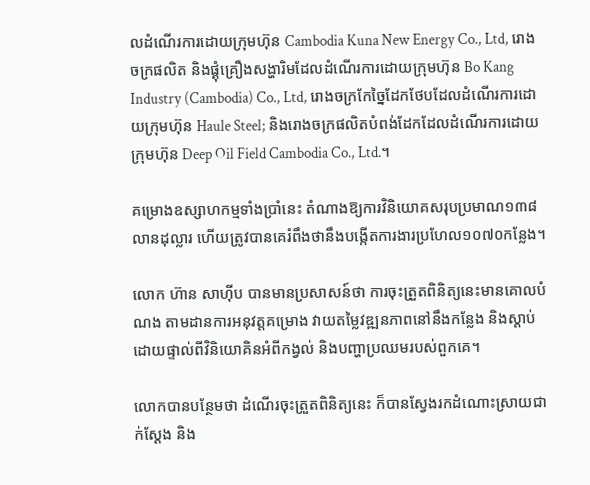លដំណើរការដោយក្រុមហ៊ុន Cambodia Kuna New Energy Co., Ltd, រោងចក្រផលិត និងផ្គុំគ្រឿងសង្ហារិមដែលដំណើរការដោយក្រុមហ៊ុន Bo Kang Industry (Cambodia) Co., Ltd, រោងចក្រកែច្នៃដែកថែបដែលដំណើរការដោយក្រុមហ៊ុន Haule Steel; និងរោងចក្រផលិតបំពង់ដែកដែលដំណើរការដោយក្រុមហ៊ុន Deep Oil Field Cambodia Co., Ltd.។

គម្រោងឧស្សាហកម្មទាំងប្រាំនេះ តំណាងឱ្យការវិនិយោគសរុបប្រមាណ១៣៨លានដុល្លារ ហើយត្រូវបានគេរំពឹងថានឹងបង្កើតការងារប្រហែល១០៧០កន្លែង។

លោក ហ៊ាន សាហ៊ីប បានមានប្រសាសន៍ថា ការចុះត្រួតពិនិត្យនេះមានគោលបំណង តាមដានការអនុវត្តគម្រោង វាយតម្លៃវឌ្ឍនភាពនៅនឹងកន្លែង និងស្តាប់ដោយផ្ទាល់ពីវិនិយោគិនអំពីកង្វល់ និងបញ្ហាប្រឈមរបស់ពួកគេ។

លោកបានបន្ថែមថា ដំណើរចុះត្រួតពិនិត្យនេះ ក៏បានស្វែងរកដំណោះស្រាយជាក់ស្តែង និង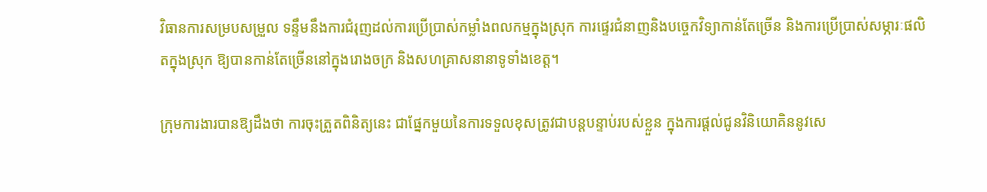វិធានការសម្របសម្រួល ទន្ទឹមនឹងការជំរុញដល់ការប្រើប្រាស់កម្លាំងពលកម្មក្នុងស្រុក ការផ្ទេរជំនាញនិងបច្ចេកវិទ្យាកាន់តែច្រើន និងការប្រើប្រាស់សម្ភារៈផលិតក្នុងស្រុក ឱ្យបានកាន់តែច្រើននៅក្នុងរោងចក្រ និងសហគ្រាសនានាទូទាំងខេត្ត។

ក្រុមការងារបានឱ្យដឹងថា ការចុះត្រួតពិនិត្យនេះ ជាផ្នែកមួយនៃការទទួលខុសត្រូវជាបន្តបន្ទាប់របស់ខ្លួន ក្នុងការផ្តល់ជូនវិនិយោគិននូវសេ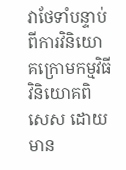វាថែទាំបន្ទាប់ ពីការវិនិយោគក្រោមកម្មវិធីវិនិយោគពិសេស ដោយមាន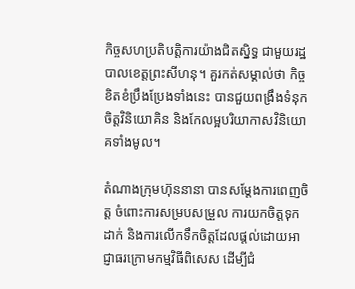កិច្ចសហប្រតិបត្តិការយ៉ាងជិតស្និទ្ធ ជាមួយរដ្ឋបាលខេត្តព្រះសីហនុ។ គួរកត់សម្គាល់ថា កិច្ចខិតខំប្រឹងប្រែងទាំងនេះ បានជួយពង្រឹងទំនុកចិត្តវិនិយោគិន និងកែលម្អបរិយាកាសវិនិយោគទាំងមូល។

តំណាងក្រុមហ៊ុននានា បានសម្តែងការពេញចិត្ត ចំពោះការសម្របសម្រួល ការយកចិត្តទុកដាក់ និងការលើកទឹកចិត្តដែលផ្តល់ដោយអាជ្ញាធរក្រោមកម្មវិធីពិសេស ដើម្បីជំ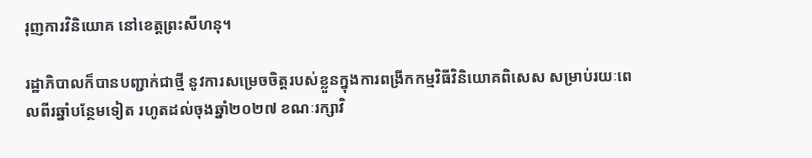រុញការវិនិយោគ នៅខេត្តព្រះសីហនុ។

រដ្ឋាភិបាលក៏បានបញ្ជាក់ជាថ្មី នូវការសម្រេចចិត្តរបស់ខ្លួនក្នុងការពង្រីកកម្មវិធីវិនិយោគពិសេស សម្រាប់រយៈពេលពីរឆ្នាំបន្ថែមទៀត រហូតដល់ចុងឆ្នាំ២០២៧ ខណៈរក្សាវិ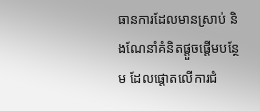ធានការដែលមានស្រាប់ និងណែនាំគំនិតផ្តួចផ្តើមបន្ថែម ដែលផ្តោតលើការជំ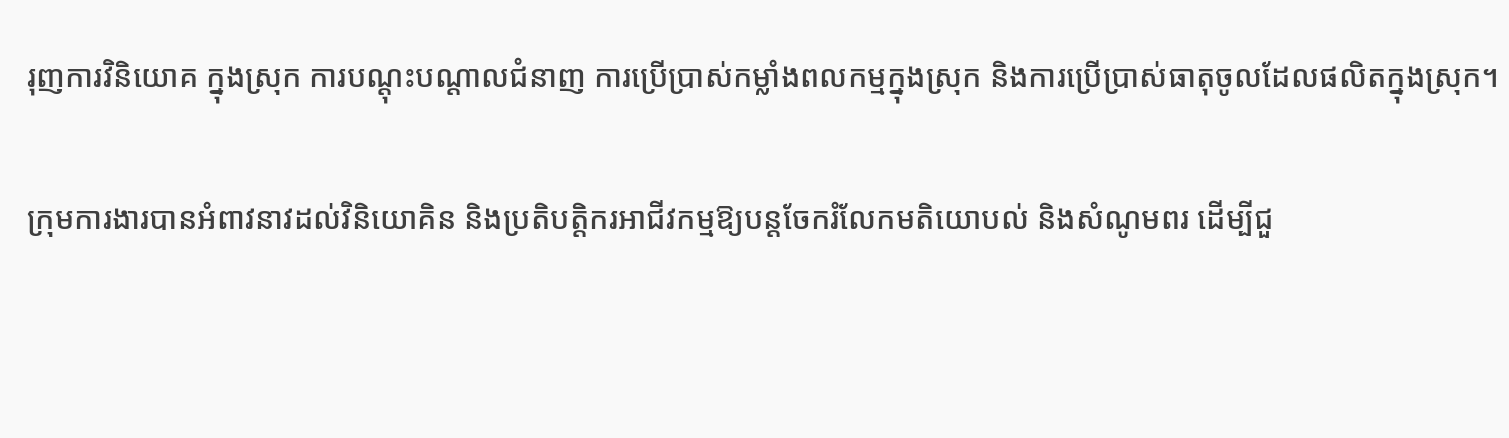រុញការវិនិយោគ ក្នុងស្រុក ការបណ្តុះបណ្តាលជំនាញ ការប្រើប្រាស់កម្លាំងពលកម្មក្នុងស្រុក និងការប្រើប្រាស់ធាតុចូលដែលផលិតក្នុងស្រុក។

ក្រុមការងារបានអំពាវនាវដល់វិនិយោគិន និងប្រតិបត្តិករអាជីវកម្មឱ្យបន្តចែករំលែកមតិយោបល់ និងសំណូមពរ ដើម្បីជួ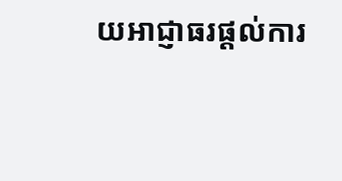យអាជ្ញាធរផ្តល់ការ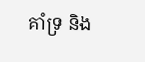គាំទ្រ និង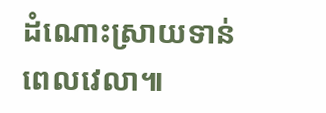ដំណោះស្រាយទាន់ពេលវេលា៕